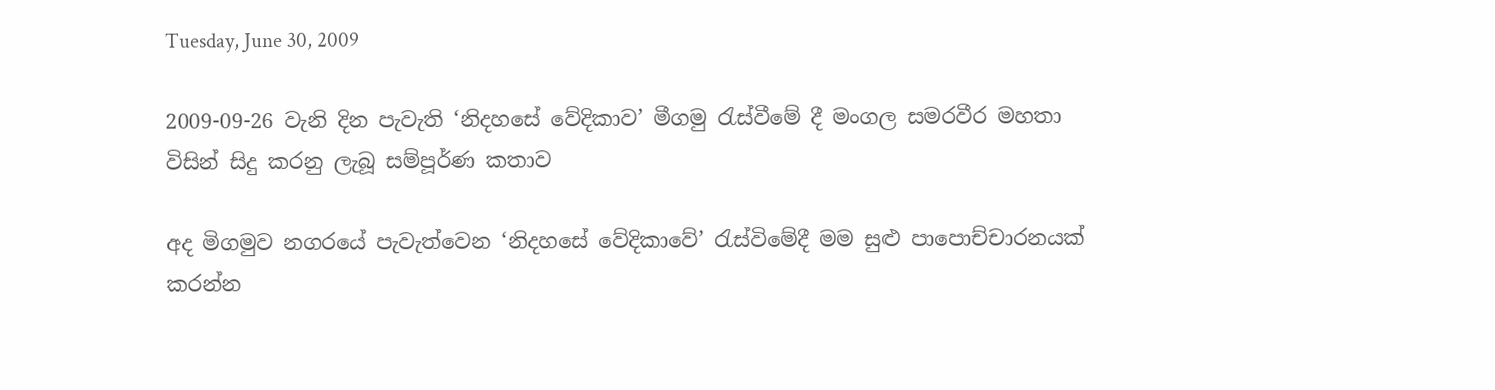Tuesday, June 30, 2009

2009-09-26 වැනි දින පැවැති ‘නිදහසේ වේදිකාව’ මීගමු රැස්වීමේ දී මංගල සමරවීර මහතා විසින් සිදු කරනු ලැබූ සම්පූර්ණ කතාව

අද මිගමුව නගරයේ පැවැත්වෙන ‘නිදහසේ වේදිකාවේ’ රැස්විමේදී මම සුළු පාපොච්චාරනයක් කරන්න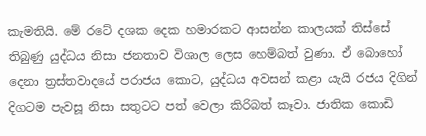කැමතියි. මේ රටේ දශක දෙක හමාරකට ආසන්න කාලයක් තිස්සේ තිබුණු යුද්ධය නිසා ජනතාව විශාල ලෙස හෙම්බත් වුණා. ඒ බොහෝ දෙනා ත්‍රස්තවාදයේ පරාජය කොට, යුද්ධය අවසන් කළා යැයි රජය දිගින් දිගටම පැවසූ නිසා සතුටට පත් වෙලා කිරිබත් කෑවා. ජාතික කොඩි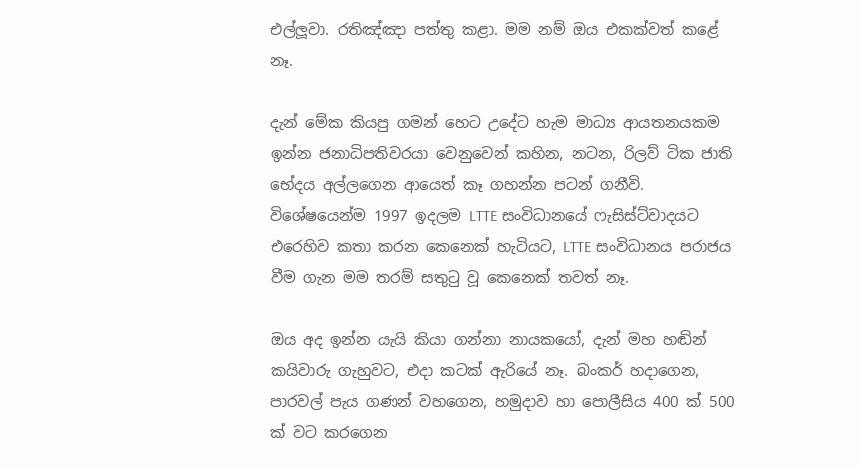එල්ලූවා. රතිඤ්ඤා පත්තු කළා. මම නම් ඔය එකක්වත් කළේ නෑ.

දැන් මේක කියපු ගමන් හෙට උදේට හැම මාධ්‍ය ආයතනයකම ඉන්න ජනාධිපතිවරයා වෙනුවෙන් කහින, නටන, රිලව් ටික ජාති භේදය අල්ලගෙන ආයෙත් කෑ ගහන්න පටන් ගනීවි. විශේෂයෙන්ම 1997 ඉදලම LTTE සංවිධානයේ ෆැසිස්ට්වාදයට එරෙහිව කතා කරන කෙනෙක් හැටියට, LTTE සංවිධානය පරාජය වීම ගැන මම තරම් සතුටු වූ කෙනෙක් තවත් නෑ.

ඔය අද ඉන්න යැයි කියා ගන්නා නායකයෝ, දැන් මහ හඬින් කයිවාරු ගැහුවට, එදා කටක් ඇරියේ නෑ. බංකර් හදාගෙන, පාරවල් පැය ගණන් වහගෙන, හමුදාව හා පොලීසිය 400 ක් 500 ක් වට කරගෙන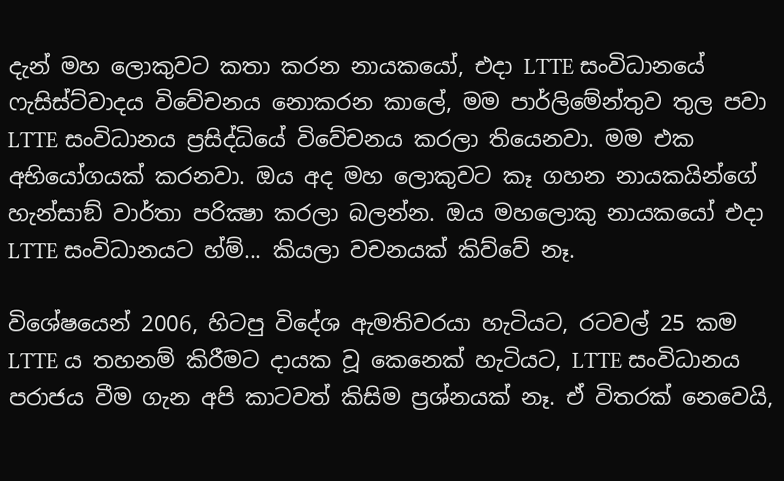දැන් මහ ලොකුවට කතා කරන නායකයෝ, එදා LTTE සංවිධානයේ ෆැසිස්ට්වාදය විවේචනය නොකරන කාලේ, මම පාර්ලිමේන්තුව තුල පවා LTTE සංවිධානය ප්‍රසිද්ධියේ විවේචනය කරලා තියෙනවා. මම එක අභියෝගයක් කරනවා. ඔය අද මහ ලොකුවට කෑ ගහන නායකයින්ගේ හැන්සාඞ් වාර්තා පරික්‍ෂා කරලා බලන්න. ඔය මහලොකු නායකයෝ එදා LTTE සංවිධානයට හ්ම්... කියලා වචනයක් කිව්වේ නෑ.

විශේෂයෙන් 2006, හිටපු විදේශ ඇමතිවරයා හැටියට, රටවල් 25 කම LTTE ය තහනම් කිරීමට දායක වූ කෙනෙක් හැටියට, LTTE සංවිධානය පරාජය වීම ගැන අපි කාටවත් කිසිම ප්‍රශ්නයක් නෑ. ඒ විතරක් නෙවෙයි,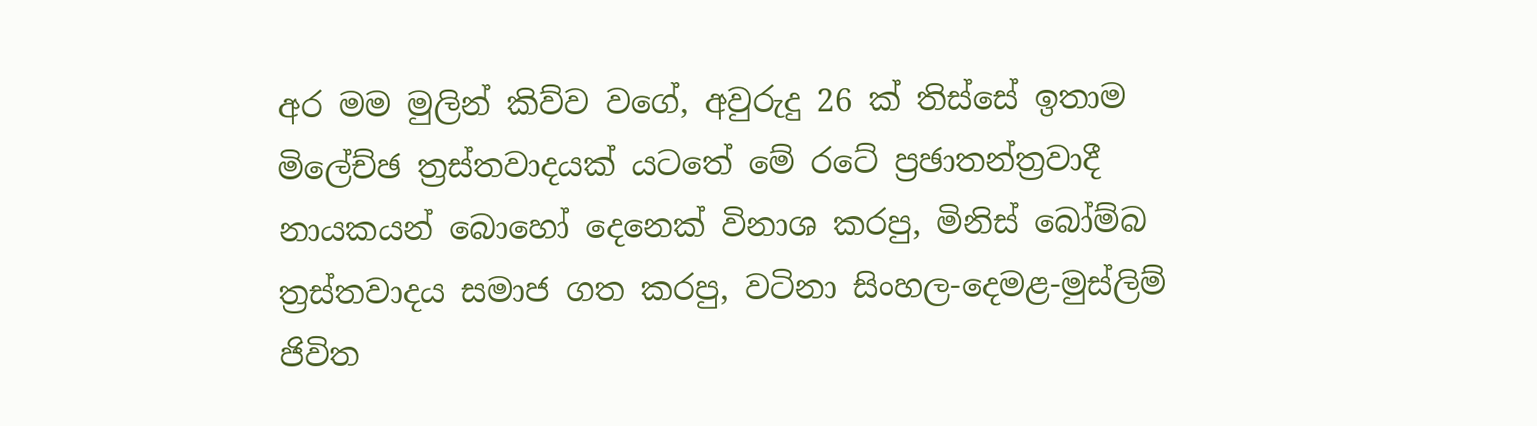අර මම මුලින් කිව්ව වගේ, අවුරුදු 26 ක් තිස්සේ ඉතාම මිලේච්ඡ ත්‍රස්තවාදයක් යටතේ මේ රටේ ප්‍රඡාතන්ත්‍රවාදී නායකයන් බොහෝ දෙනෙක් විනාශ කරපු, මිනිස් බෝම්බ ත්‍රස්තවාදය සමාජ ගත කරපු, වටිනා සිංහල-දෙමළ-මුස්ලිම් ජිවිත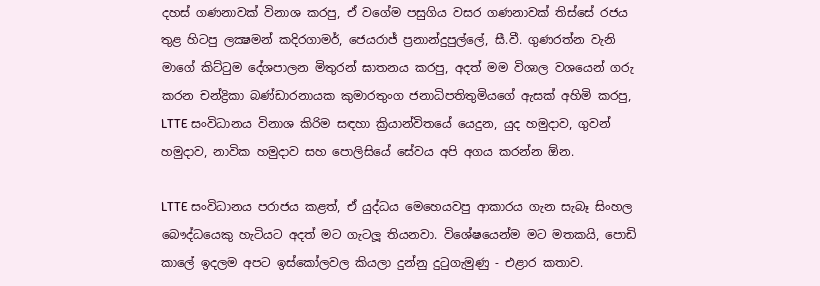දහස් ගණනාවක් විනාශ කරපු, ඒ වගේම පසුගිය වසර ගණනාවක් තිස්සේ රජය තුළ හිටපු ලක්‍ෂමන් කදිරගාමර්, ජෙයරාජ් ප්‍රනාන්දුපුල්ලේ, සී.වී. ගුණරත්න වැනි මාගේ කිට්ටුම දේශපාලන මිතුරන් ඝාතනය කරපු, අදත් මම විශාල වශයෙන් ගරු කරන චන්ද්‍රිකා බණ්ඩාරනායක කුමාරතුංග ජනාධිපතිතුමියගේ ඇසක් අහිමි කරපු, LTTE සංවිධානය විනාශ කිරිම සඳහා ක්‍රියාන්විතයේ යෙදුන, යුද හමුදාව, ගුවන් හමුදාව, නාවික හමුදාව සහ පොලිසියේ සේවය අපි අගය කරන්න ඕන.

LTTE සංවිධානය පරාජය කළත්, ඒ යුද්ධය මෙහෙයවපු ආකාරය ගැන සැබෑ සිංහල බෞද්ධයෙකු හැටියට අදත් මට ගැටලූ තියනවා. විශේෂයෙන්ම මට මතකයි, පොඩි කාලේ ඉදලම අපට ඉස්කෝලවල කියලා දුන්නු දුටුගැමුණු - එළාර කතාව.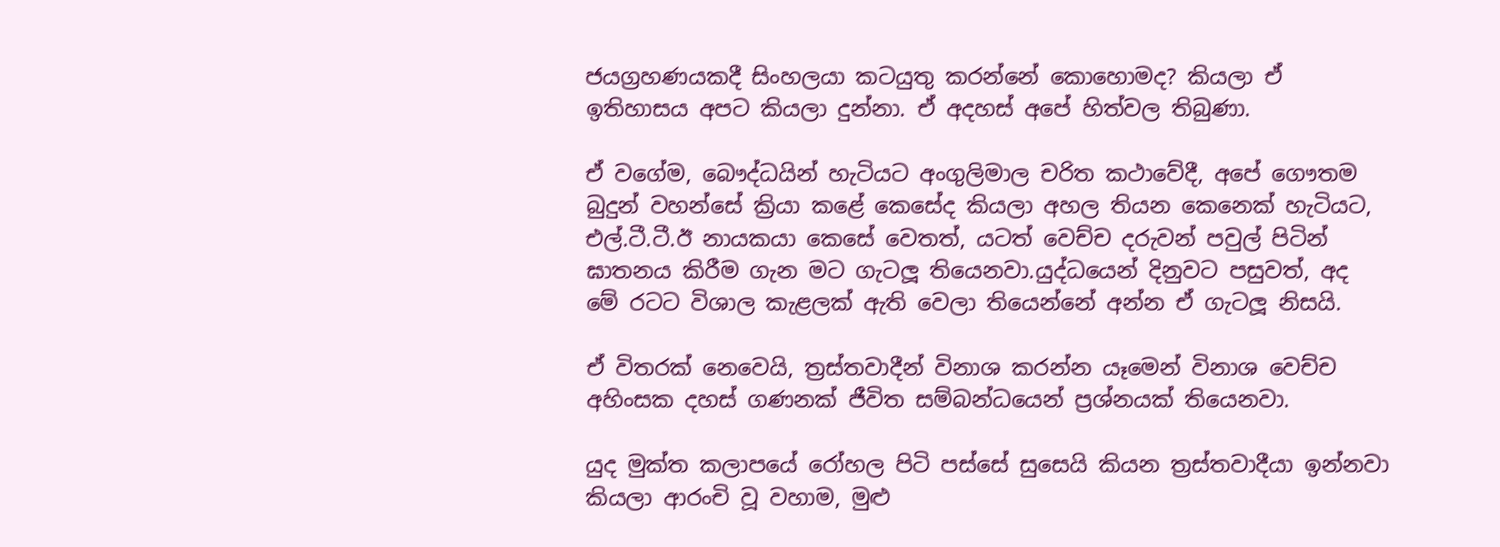ජයග්‍රහණයකදී සිංහලයා කටයුතු කරන්නේ කොහොමද? කියලා ඒ ඉතිහාසය අපට කියලා දුන්නා. ඒ අදහස් අපේ හිත්වල තිබුණා.

ඒ වගේම, බෞද්ධයින් හැටියට අංගුලිමාල චරිත කථාවේදී, අපේ ගෞතම බුදුන් වහන්සේ ක්‍රියා කළේ කෙසේද කියලා අහල තියන කෙනෙක් හැටියට, එල්.ටී.ටී.ඊ නායකයා කෙසේ වෙතත්, යටත් වෙච්ච දරුවන් පවුල් පිටින් ඝාතනය කිරීම ගැන මට ගැටලූ තියෙනවා.යුද්ධයෙන් දිනුවට පසුවත්, අද මේ රටට විශාල කැළලක් ඇති වෙලා තියෙන්නේ අන්න ඒ ගැටලූ නිසයි.

ඒ විතරක් නෙවෙයි, ත්‍රස්තවාදීන් විනාශ කරන්න යෑමෙන් විනාශ වෙච්ච අහිංසක දහස් ගණනක් ජීවිත සම්බන්ධයෙන් ප්‍රශ්නයක් තියෙනවා.

යුද මුක්ත කලාපයේ රෝහල පිටි පස්සේ සුසෙයි කියන ත්‍රස්තවාදීයා ඉන්නවා කියලා ආරංචි වූ වහාම, මුළු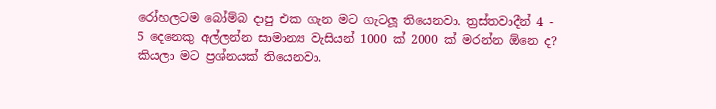රෝහලටම බෝම්බ දාපු එක ගැන මට ගැටලූ තියෙනවා. ත්‍රස්තවාදීන් 4 - 5 දෙනෙකු අල්ලන්න සාමාන්‍ය වැසියන් 1000 ක් 2000 ක් මරන්න ඕනෙ ද? කියලා මට ප්‍රශ්නයක් තියෙනවා.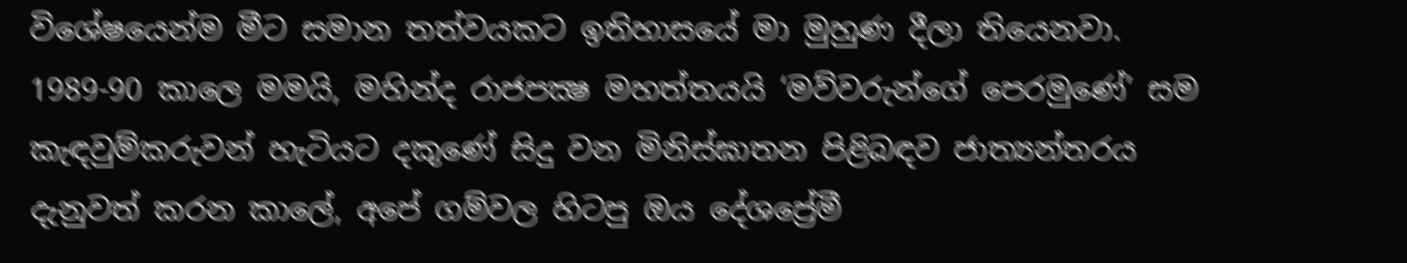විශේෂයෙන්ම මීට සමාන තත්වයකට ඉතිහාසයේ මා මුහුණ දීලා තියෙනවා. 1989-90 කාලෙ මමයි, මහින්ද රාජපක්‍ෂ මහත්තයයි ‘මව්වරුන්ගේ පෙරමුණේ’ සම කැඳවුම්කරුවන් හැටියට දකුණේ සිදු වන මිනිස්ඝාතන පිළිබඳව ජාත්‍යන්තරය දැනුවත් කරන කාලේ, අපේ ගම්වල හිටපු ඔය දේශප්‍රේමී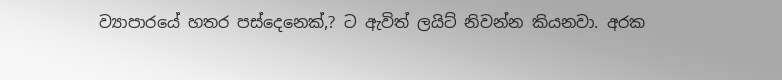ව්‍යාපාරයේ හතර පස්දෙනෙක්,? ට ඇවිත් ලයිට් නිවන්න කියනවා. අරක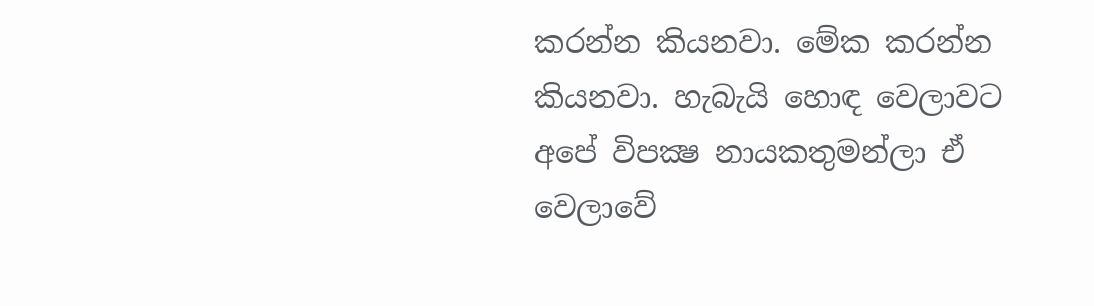කරන්න කියනවා. මේක කරන්න කියනවා. හැබැයි හොඳ වෙලාවට අපේ විපක්‍ෂ නායකතුමන්ලා ඒ වෙලාවේ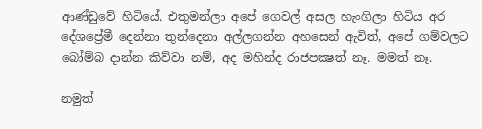ආණ්ඩුවේ හිටියේ. එතුමන්ලා අපේ ගෙවල් අසල හැංගිලා හිටිය අර දේශප්‍රේමී දෙන්නා තුන්දෙනා අල්ලගන්න අහසෙන් ඇවිත්, අපේ ගම්වලට බෝම්බ දාන්න කිව්වා නම්, අද මහින්ද රාජපක්‍ෂත් නෑ. මමත් නෑ.

නමුත්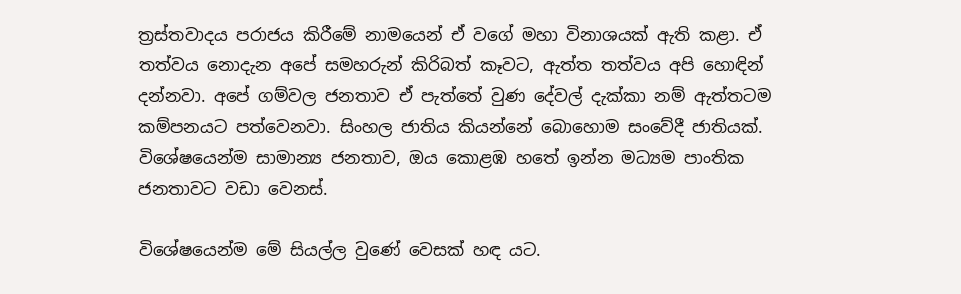ත්‍රස්තවාදය පරාජය කිරීමේ නාමයෙන් ඒ වගේ මහා විනාශයක් ඇති කළා. ඒ තත්වය නොදැන අපේ සමහරුන් කිරිබත් කෑවට, ඇත්ත තත්වය අපි හොඳින් දන්නවා. අපේ ගම්වල ජනතාව ඒ පැත්තේ වුණ දේවල් දැක්කා නම් ඇත්තටම කම්පනයට පත්වෙනවා. සිංහල ජාතිය කියන්නේ බොහොම සංවේදී ජාතියක්. විශේෂයෙන්ම සාමාන්‍ය ජනතාව, ඔය කොළඹ හතේ ඉන්න මධ්‍යම පාංතික ජනතාවට වඩා වෙනස්.

විශේෂයෙන්ම මේ සියල්ල වුණේ වෙසක් හඳ යට.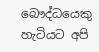බෞද්ධයෙකු හැටියට අපි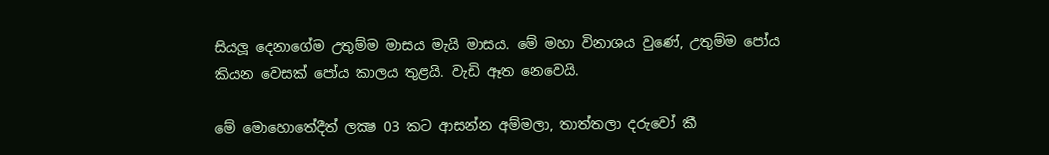සියලූ දෙනාගේම උතුම්ම මාසය මැයි මාසය. මේ මහා විනාශය වුණේ, උතුම්ම පෝය කියන වෙසක් පෝය කාලය තුළයි. වැඩි ඈත නෙවෙයි.

මේ මොහොතේදීත් ලක්‍ෂ 03 කට ආසන්න අම්මලා, තාත්තලා දරුවෝ කී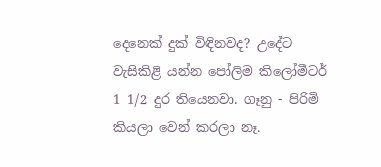දෙනෙක් දුක් විඳිනවද? උදේට වැසිකිළි යන්න පෝලිම කිලෝමීටර් 1 1/2 දුර තියෙනවා. ගෑනු - පිරිමි කියලා වෙන් කරලා නෑ.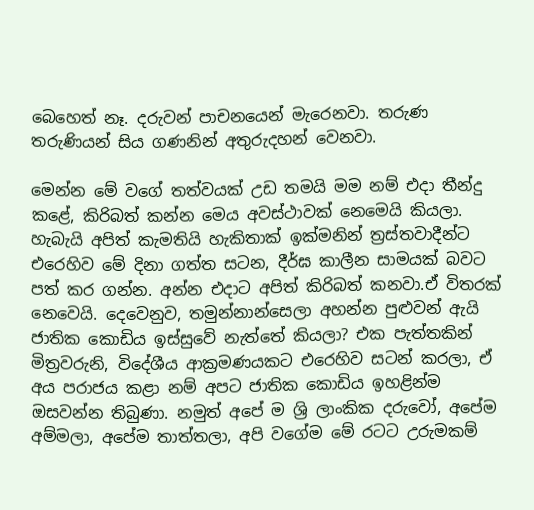බෙහෙත් නෑ. දරුවන් පාචනයෙන් මැරෙනවා. තරුණ තරුණියන් සිය ගණනින් අතුරුදහන් වෙනවා.

මෙන්න මේ වගේ තත්වයක් උඩ තමයි මම නම් එදා තීන්දු කළේ, කිරිබත් කන්න මෙය අවස්ථාවක් නෙමෙයි කියලා. හැබැයි අපිත් කැමතියි හැකිතාක් ඉක්මනින් ත්‍රස්තවාදීන්ට එරෙහිව මේ දිනා ගත්ත සටන, දීර්ඝ කාලීන සාමයක් බවට පත් කර ගන්න. අන්න එදාට අපිත් කිරිබත් කනවා.ඒ විතරක් නෙවෙයි. දෙවෙනුව, තමුන්නාන්සෙලා අහන්න පුළුවන් ඇයි ජාතික කොඩිය ඉස්සුවේ නැත්තේ කියලා? එක පැත්තකින් මිත්‍රවරුනි, විදේශීය ආක්‍රමණයකට එරෙහිව සටන් කරලා, ඒ අය පරාජය කළා නම් අපට ජාතික කොඩිය ඉහළින්ම ඔසවන්න තිබුණා. නමුත් අපේ ම ශ්‍රි ලාංකික දරුවෝ, අපේම අම්මලා, අපේම තාත්තලා, අපි වගේම මේ රටට උරුමකම්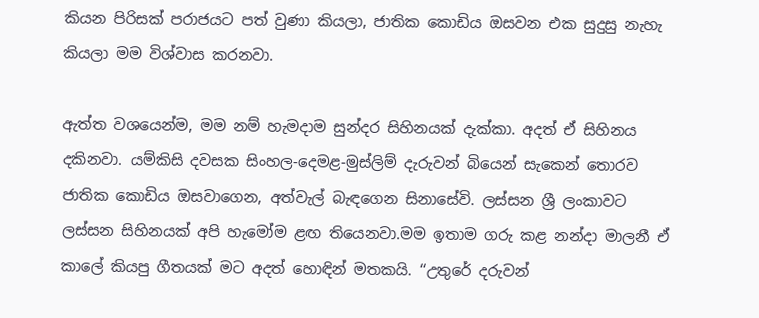කියන පිරිසක් පරාජයට පත් වුණා කියලා, ජාතික කොඩිය ඔසවන එක සුදුසු නැහැ කියලා මම විශ්වාස කරනවා.

ඇත්ත වශයෙන්ම, මම නම් හැමදාම සුන්දර සිහිනයක් දැක්කා. අදත් ඒ සිහිනය දකිනවා. යම්කිසි දවසක සිංහල-දෙමළ-මුස්ලිම් දැරුවන් බියෙන් සැකෙන් තොරව ජාතික කොඩිය ඔසවාගෙන, අත්වැල් බැඳගෙන සිනාසේවි. ලස්සන ශ්‍රී ලංකාවට ලස්සන සිහිනයක් අපි හැමෝම ළඟ තියෙනවා.මම ඉතාම ගරු කළ නන්දා මාලනී ඒ කාලේ කියපු ගීතයක් මට අදත් හොඳින් මතකයි. ‘‘උතුරේ දරුවන්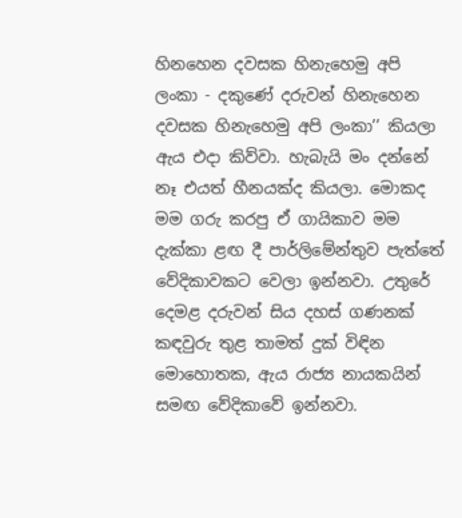හිනහෙන දවසක හිනැහෙමු අපි ලංකා - දකුණේ දරුවන් හිනැහෙන දවසක හිනැහෙමු අපි ලංකා’’ කියලා ඇය එදා කිව්වා. හැබැයි මං දන්නේ නෑ එයත් හීනයක්ද කියලා. මොකද මම ගරු කරපු ඒ ගායිකාව මම දැක්කා ළඟ දී පාර්ලිමේන්තුව පැත්තේ වේදිකාවකට වෙලා ඉන්නවා. උතුරේ දෙමළ දරුවන් සිය දහස් ගණනක් කඳවුරු තුළ තාමත් දුක් විඳින මොහොතක, ඇය රාජ්‍ය නායකයින් සමඟ වේදිකාවේ ඉන්නවා.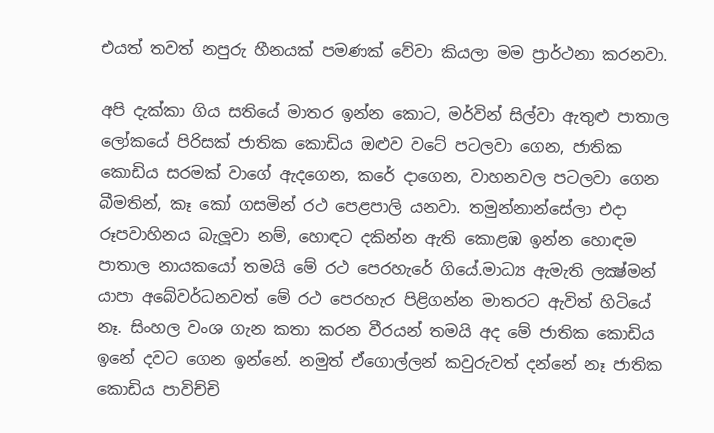එයත් තවත් නපුරු හීනයක් පමණක් වේවා කියලා මම ප්‍රාර්ථනා කරනවා.

අපි දැක්කා ගිය සතියේ මාතර ඉන්න කොට, මර්වින් සිල්වා ඇතුළු පාතාල ලෝකයේ පිරිසක් ජාතික කොඩිය ඔළුව වටේ පටලවා ගෙන, ජාතික කොඩිය සරමක් වාගේ ඇදගෙන, කරේ දාගෙන, වාහනවල පටලවා ගෙන බීමතින්, කෑ කෝ ගසමින් රථ පෙළපාලි යනවා. තමුන්නාන්සේලා එදා රූපවාහිනය බැලූවා නම්, හොඳට දකින්න ඇති කොළඹ ඉන්න හොඳම පාතාල නායකයෝ තමයි මේ රථ පෙරහැරේ ගියේ.මාධ්‍ය ඇමැති ලක්‍ෂ්මන් යාපා අබේවර්ධනවත් මේ රථ පෙරහැර පිළිගන්න මාතරට ඇවිත් හිටියේ නෑ. සිංහල වංශ ගැන කතා කරන වීරයන් තමයි අද මේ ජාතික කොඩිය ඉනේ දවට ගෙන ඉන්නේ. නමුත් ඒගොල්ලන් කවුරුවත් දන්නේ නෑ ජාතික කොඩිය පාවිච්චි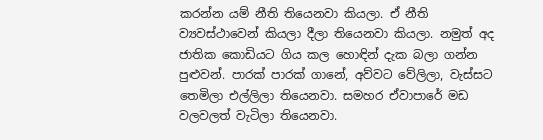කරන්න යම් නීති තියෙනවා කියලා. ඒ නීති ව්‍යවස්ථාවෙන් කියලා දීලා තියෙනවා කියලා. නමුත් අද ජාතික කොඩියට ගිය කල හොඳින් දැක බලා ගන්න පුළුවන්. පාරක් පාරක් ගානේ, අව්වට වේලිලා, වැස්සට තෙමිලා එල්ලිලා තියෙනවා. සමහර ඒවාපාරේ මඩ වලවලත් වැටිලා තියෙනවා.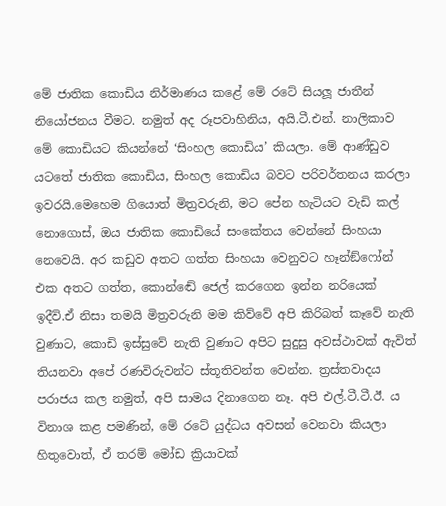මේ ජාතික කොඩිය නිර්මාණය කළේ මේ රටේ සියලූ ජාතීන් නියෝජනය වීමට. නමුත් අද රූපවාහිනිය, අයි.ටී.එන්. නාලිකාව මේ කොඩියට කියන්නේ ‘සිංහල කොඩිය’ කියලා. මේ ආණ්ඩුව යටතේ ජාතික කොඩිය, සිංහල කොඩිය බවට පරිවර්තනය කරලා ඉවරයි.මෙහෙම ගියොත් මිත්‍රවරුනි, මට පේන හැටියට වැඩි කල් නොගොස්, ඔය ජාතික කොඩියේ සංකේතය වෙන්නේ සිංහයා නෙවෙයි. අර කඩුව අතට ගත්ත සිංහයා වෙනුවට හෑන්ඞ්ෆෝන් එක අතට ගත්ත, කොන්ඬේ ජෙල් කරගෙන ඉන්න නරියෙක් ඉදීවි.ඒ නිසා තමයි මිත්‍රවරුනි මම කිව්වේ අපි කිරිබත් කෑවේ නැති වුණාට, කොඩි ඉස්සුවේ නැති වුණාට අපිට සුදුසු අවස්ථාවක් ඇවිත් තියනවා අපේ රණවිරුවන්ට ස්තූතිවන්ත වෙන්න. ත්‍රස්තවාදය පරාජය කල නමුත්, අපි සාමය දිනාගෙන නෑ. අපි එල්.ටී.ටී.ඊ. ය විනාශ කළ පමණින්, මේ රටේ යුද්ධය අවසන් වෙනවා කියලා හිතුවොත්, ඒ තරම් මෝඩ ක්‍රියාවක්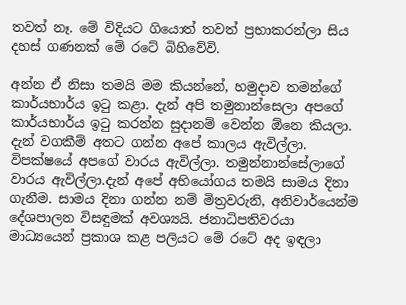තවත් නෑ. මේ විදියට ගියොත් තවත් ප්‍රභාකරන්ලා සිය දහස් ගණනක් මේ රටේ බිහිවේවි.

අන්න ඒ නිසා තමයි මම කියන්නේ, හමුදාව තමන්ගේ කාර්යභාර්ය ඉටු කළා. දැන් අපි තමුනාන්සෙලා අපගේ කාර්යභාර්ය ඉටු කරන්න සුදානම් වෙන්න ඕනෙ කියලා. දැන් වගකීම් අතට ගන්න අපේ කාලය ඇවිල්ලා. විපක්ෂයේ අපගේ වාරය ඇවිල්ලා. තමුන්නාන්සේලාගේ වාරය ඇවිල්ලා.දැන් අපේ අභියෝගය තමයි සාමය දිනා ගැනීම. සාමය දිනා ගන්න නම් මිත්‍රවරුනි, අනිවාර්යෙන්ම දේශපාලන විසඳුමක් අවශ්‍යයි. ජනාධිපතිවරයා මාධ්‍යයෙන් ප්‍රකාශ කළ පලියට මේ රටේ අද ඉඳලා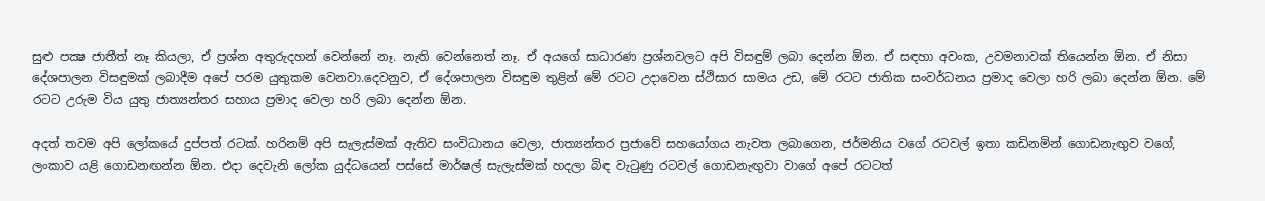සුළු පක්‍ෂ ජාතීත් නෑ කියලා, ඒ ප්‍රශ්න අතුරුදහන් වෙන්නේ නෑ. නැති වෙන්නෙත් නෑ. ඒ අයගේ සාධාරණ ප්‍රශ්නවලට අපි විසඳුම් ලබා දෙන්න ඕන. ඒ සඳහා අවංක, උවමනාවක් තියෙන්න ඕන. ඒ නිසා දේශපාලන විසඳුමක් ලබාදීම අපේ පරම යුතුකම වෙනවා.දෙවනුව, ඒ දේශපාලන විසඳුම තුළින් මේ රටට උදාවෙන ස්ථිසාර සාමය උඩ, මේ රටට ජාතික සංවර්ධනය ප්‍රමාද වෙලා හරි ලබා දෙන්න ඕන. මේ රටට උරුම විය යුතු ජාත්‍යන්තර සහාය ප්‍රමාද වෙලා හරි ලබා දෙන්න ඕන.

අදත් තවම අපි ලෝකයේ දුප්පත් රටක්. හරිනම් අපි සැලැස්මක් ඇතිව සංවිධානය වෙලා, ජාත්‍යන්තර ප්‍රජාවේ සහයෝගය නැවත ලබාගෙන, ජර්මනිය වගේ රටවල් ඉතා කඩිනමින් ගොඩනැඟුව වගේ, ලංකාව යළි ගොඩනඟන්න ඕන. එදා දෙවැනි ලෝක යුද්ධයෙන් පස්සේ මාර්ෂල් සැලැස්මක් හදලා බිඳ වැටුණු රටවල් ගොඩනැඟුවා වාගේ අපේ රටටත්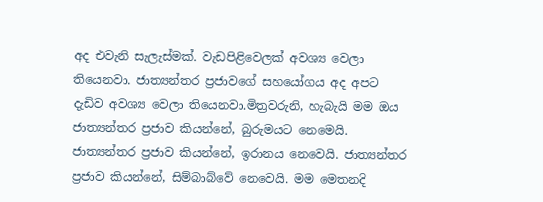අද එවැනි සැලැස්මක්. වැඩපිළිවෙලක් අවශ්‍ය වෙලා තියෙනවා. ජාත්‍යන්තර ප්‍රජාවගේ සහයෝගය අද අපට දැඩිව අවශ්‍ය වෙලා තියෙනවා.මිත්‍රවරුනි, හැබැයි මම ඔය ජාත්‍යන්තර ප්‍රජාව කියන්නේ, බුරුමයට නෙමෙයි. ජාත්‍යන්තර ප්‍රජාව කියන්නේ, ඉරානය නෙවෙයි. ජාත්‍යන්තර ප්‍රජාව කියන්නේ, සිම්බාබ්වේ නෙවෙයි. මම මෙතනදි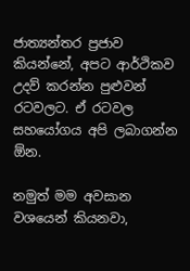ජාත්‍යන්තර ප්‍රජාව කියන්නේ, අපට ආර්ථිකව උදව් කරන්න පුළුවන් රටවලට. ඒ රටවල සහයෝගය අපි ලබාගන්න ඕන.

නමුත් මම අවසාන වශයෙන් කියනවා,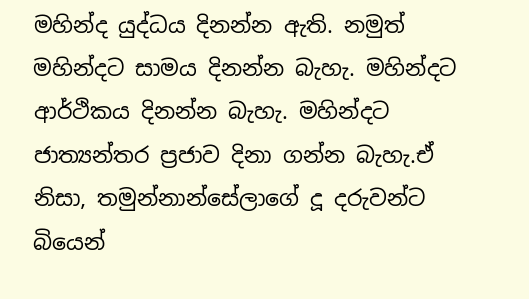මහින්ද යුද්ධය දිනන්න ඇති. නමුත් මහින්දට සාමය දිනන්න බැහැ. මහින්දට ආර්ථිකය දිනන්න බැහැ. මහින්දට ජාත්‍යන්තර ප්‍රජාව දිනා ගන්න බැහැ.ඒ නිසා, තමුන්නාන්සේලාගේ දූ දරුවන්ට බියෙන්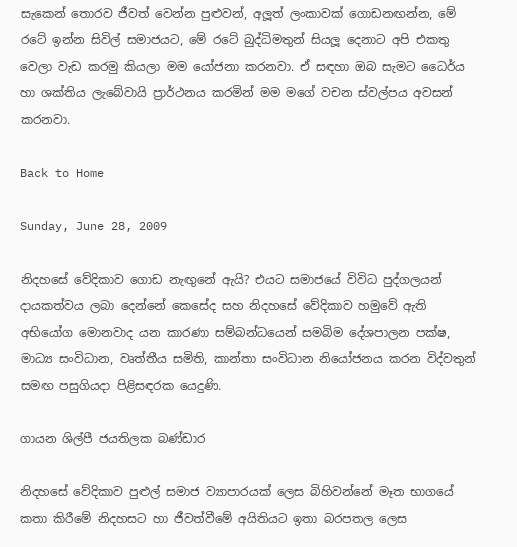සැකෙන් තොරව ජීවත් වෙන්න පුළුවන්, අලූත් ලංකාවක් ගොඩනඟන්න, මේ රටේ ඉන්න සිවිල් සමාජයට, මේ රටේ බුද්ධිමතුන් සියලූ දෙනාට අපි එකතු වෙලා වැඩ කරමු කියලා මම යෝජනා කරනවා. ඒ සඳහා ඔබ සැමට ධෛර්ය හා ශක්තිය ලැබේවායි ප්‍රාර්ථනය කරමින් මම මගේ වචන ස්වල්පය අවසන් කරනවා.

Back to Home

Sunday, June 28, 2009

නිදහසේ වේදිකාව ගොඩ නැඟුනේ ඇයි? එයට සමාජයේ විවිධ පුද්ගලයන් දායකත්වය ලබා දෙන්නේ කෙසේද සහ නිදහසේ වේදිකාව හමුවේ ඇති අභියෝග මොනවාද යන කාරණා සම්බන්ධයෙන් සමබිම දේශපාලන පක්ෂ, මාධ්‍ය සංවිධාන, වෘත්තීය සමිති, කාන්තා සංවිධාන නියෝජනය කරන විද්වතුන් සමඟ පසුගියදා පිළිසඳරක යෙදුණි.

ගායන ශිල්පී ජයතිලක බණ්ඩාර

නිදහසේ වේදිකාව පුළුල් සමාජ ව්‍යාපාරයක් ලෙස බිහිවන්නේ මෑත භාගයේ කතා කිරීමේ නිදහසට හා ජීවත්වීමේ අයිතියට ඉතා බරපතල ලෙස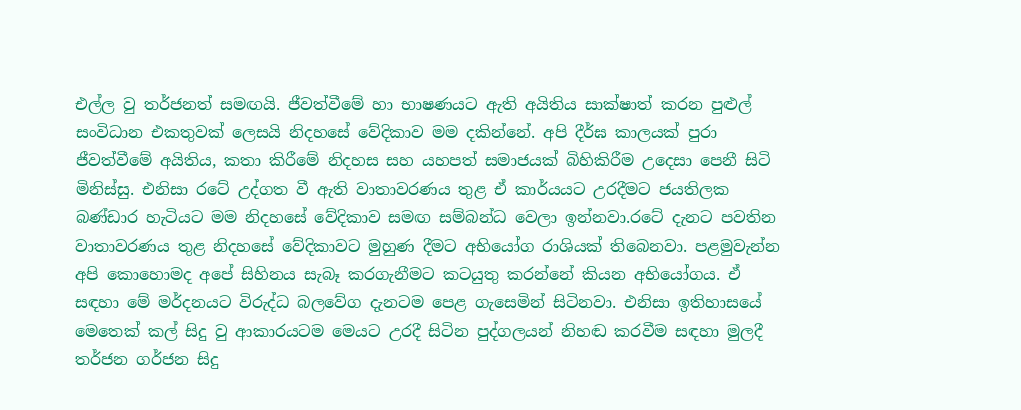එල්ල වු තර්ජනත් සමඟයි. ජීවත්වීමේ හා භාෂණයට ඇති අයිතිය සාක්ෂාත් කරන පුළුල් සංවිධාන එකතුවක් ලෙසයි නිදහසේ වේදිකාව මම දකින්නේ. අපි දීර්ඝ කාලයක් පුරා ජීවත්වීමේ අයිතිය, කතා කිරීමේ නිදහස සහ යහපත් සමාජයක් බිහිකිරීම උදෙසා පෙනී සිටි මිනිස්සු. එනිසා රටේ උද්ගත වී ඇති වාතාවරණය තුළ ඒ කාර්යයට උරදීමට ජයතිලක බණ්ඩාර හැටියට මම නිදහසේ වේදිකාව සමඟ සම්බන්ධ වෙලා ඉන්නවා.රටේ දැනට පවතින වාතාවරණය තුළ නිදහසේ වේදිකාවට මුහුණ දීමට අභියෝග රාශියක් තිබෙනවා. පළමුවැන්න අපි කොහොමද අපේ සිහිනය සැබෑ කරගැනීමට කටයුතු කරන්නේ කියන අභියෝගය. ඒ සඳහා මේ මර්දනයට විරුද්ධ බලවේග දැනටම පෙළ ගැසෙමින් සිටිනවා. එනිසා ඉතිහාසයේ මෙතෙක් කල් සිදු වු ආකාරයටම මෙයට උරදී සිටින පුද්ගලයන් නිහඬ කරවීම සඳහා මුලදී තර්ජන ගර්ජන සිදු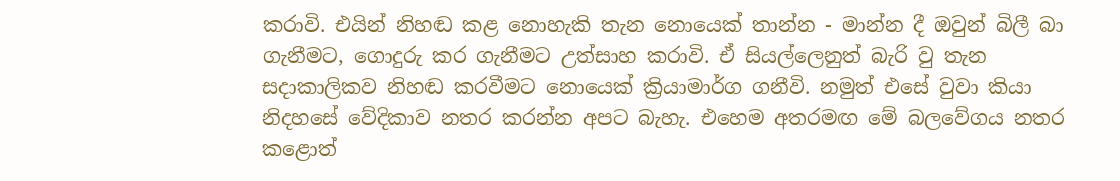කරාවි. එයින් නිහඬ කළ නොහැකි තැන නොයෙක් තාන්න - මාන්න දී ඔවුන් බිලී බා ගැනීමට, ගොදුරු කර ගැනීමට උත්සාහ කරාවි. ඒ සියල්ලෙනුත් බැරි වු තැන සදාකාලිකව නිහඬ කරවීමට නොයෙක් ක්‍රියාමාර්ග ගනීවි. නමුත් එසේ වුවා කියා නිදහසේ වේදිකාව නතර කරන්න අපට බැහැ. එහෙම අතරමඟ මේ බලවේගය නතර කළොත්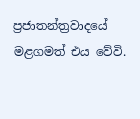ප්‍රජාතන්ත්‍රවාදයේ මළගමත් එය වේවි.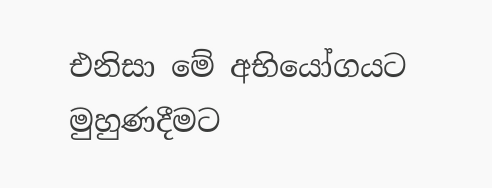එනිසා මේ අභියෝගයට මුහුණදීමට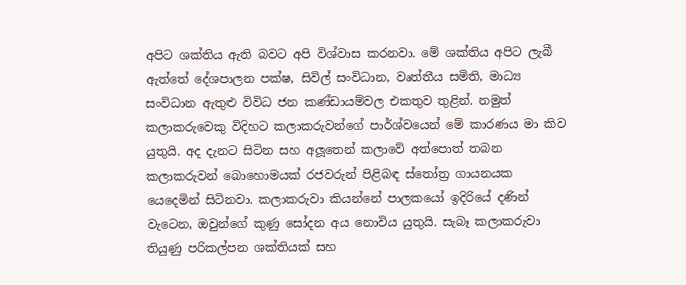අපිට ශක්තිය ඇති බවට අපි විශ්වාස කරනවා. මේ ශක්තිය අපිට ලැබී ඇත්තේ දේශපාලන පක්ෂ, සිවිල් සංවිධාන, වෘත්තීය සමිති, මාධ්‍ය සංවිධාන ඇතුළු විවිධ ජන කණ්ඩායම්වල එකතුව තුළින්. නමුත් කලාකරුවෙකු විදිහට කලාකරුවන්ගේ පාර්ශ්වයෙන් මේ කාරණය මා කිව යුතුයි. අද දැනට සිටින සහ අලූතෙන් කලාවේ අත්පොත් තබන කලාකරුවන් බොහොමයක් රජවරුන් පිළිබඳ ස්තෝත්‍ර ගායනයක යෙදෙමින් සිටිනවා. කලාකරුවා කියන්නේ පාලකයෝ ඉදිරියේ දණින් වැටෙන, ඔවුන්ගේ කුණු සෝදන අය නොවිය යුතුයි. සැබෑ කලාකරුවා තියුණු පරිකල්පන ශක්තියක් සහ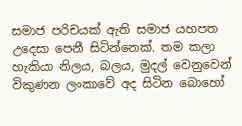සමාජ පරිචයක් ඇති සමාජ යහපත උදෙසා පෙනී සිටින්නෙක්. තම කලා හැකියා නිලය, බලය, මුදල් වෙනුවෙන් විකුණන ලංකාවේ අද සිටින බොහෝ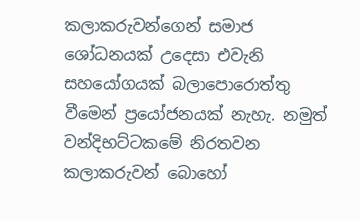කලාකරුවන්ගෙන් සමාජ ශෝධනයක් උදෙසා එවැනි සහයෝගයක් බලාපොරොත්තු වීමෙන් ප්‍රයෝජනයක් නැහැ. නමුත් වන්දිභට්ටකමේ නිරතවන කලාකරුවන් බොහෝ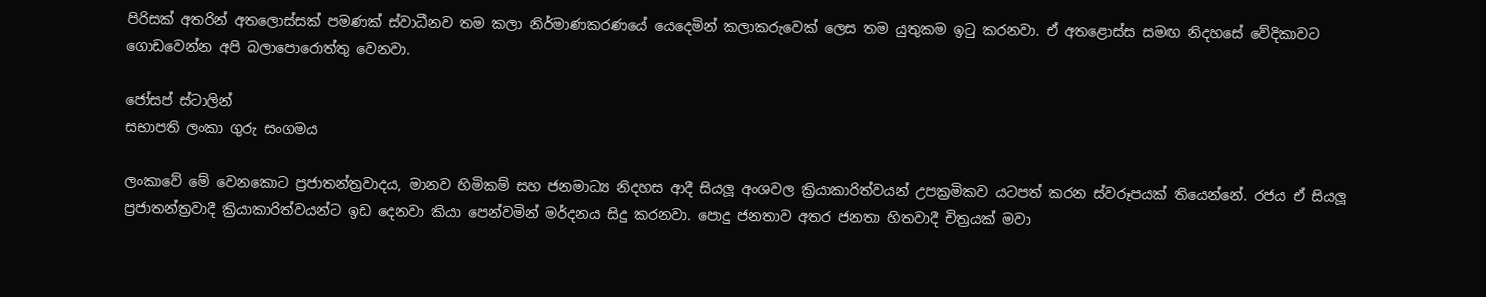පිරිසක් අතරින් අතලොස්සක් පමණක් ස්වාධීනව තම කලා නිර්මාණකරණයේ යෙදෙමින් කලාකරුවෙක් ලෙස තම යුතුකම ඉටු කරනවා. ඒ අතළොස්ස සමඟ නිදහසේ වේදිකාවට ගොඩවෙන්න අපි බලාපොරොත්තු වෙනවා.

ජෝසප් ස්ටාලින්
සභාපති ලංකා ගුරු සංගමය

ලංකාවේ මේ වෙනකොට ප්‍රජාතන්ත්‍රවාදය, මානව හිමිකම් සහ ජනමාධ්‍ය නිදහස ආදී සියලූ අංශවල ක්‍රියාකාරිත්වයන් උපක්‍රමිකව යටපත් කරන ස්වරූපයක් තියෙන්නේ. රජය ඒ සියලූ ප්‍රජාතන්ත්‍රවාදී ක්‍රියාකාරිත්වයන්ට ඉඩ දෙනවා කියා පෙන්වමින් මර්දනය සිදු කරනවා. පොදු ජනතාව අතර ජනතා හිතවාදී චිත්‍රයක් මවා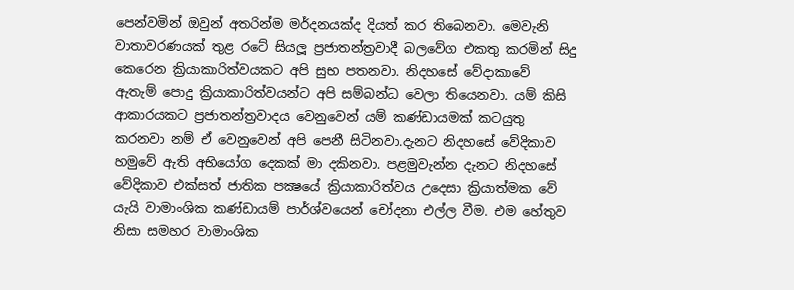පෙන්වමින් ඔවුන් අතරින්ම මර්දනයක්ද දියත් කර තිබෙනවා. මෙවැනි වාතාවරණයක් තුළ රටේ සියලූ ප්‍රජාතන්ත්‍රවාදී බලවේග එකතු කරමින් සිදු කෙරෙන ක්‍රියාකාරිත්වයකට අපි සුභ පතනවා. නිදහසේ වේදාකාවේ ඇතැම් පොදු ක්‍රියාකාරිත්වයන්ට අපි සම්බන්ධ වෙලා තියෙනවා. යම් කිසි ආකාරයකට ප්‍රජාතන්ත්‍රවාදය වෙනුවෙන් යම් කණ්ඩායමක් කටයුතු කරනවා නම් ඒ වෙනුවෙන් අපි පෙනී සිටිනවා.දැනට නිදහසේ වේදිකාව හමුවේ ඇති අභියෝග දෙකක් මා දකිනවා. පළමුවැන්න දැනට නිදහසේ වේදිකාව එක්සත් ජාතික පක්‍ෂයේ ක්‍රියාකාරිත්වය උදෙසා ක්‍රියාත්මක වේ යැයි වාමාංශික කණ්ඩායම් පාර්ශ්වයෙන් චෝදනා එල්ල වීම. එම හේතුව නිසා සමහර වාමාංශික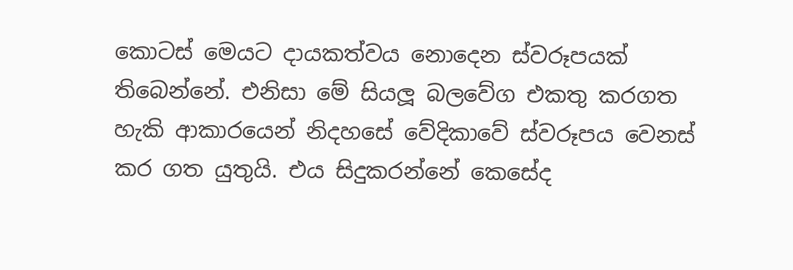කොටස් මෙයට දායකත්වය නොදෙන ස්වරූපයක් තිබෙන්නේ. එනිසා මේ සියලූ බලවේග එකතු කරගත හැකි ආකාරයෙන් නිදහසේ වේදිකාවේ ස්වරූපය වෙනස් කර ගත යුතුයි. එය සිදුකරන්නේ කෙසේද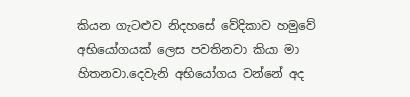කියන ගැටළුව නිදහසේ වේදිකාව හමුවේ අභියෝගයක් ලෙස පවතිනවා කියා මා හිතනවා.දෙවැනි අභියෝගය වන්නේ අද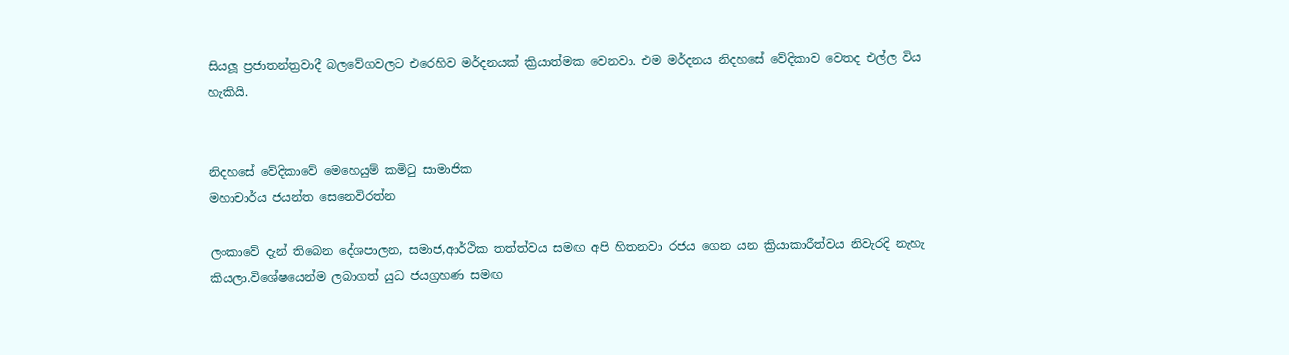සියලූ ප්‍රජාතන්ත්‍රවාදී බලවේගවලට එරෙහිව මර්දනයක් ක්‍රියාත්මක වෙනවා. එම මර්දනය නිදහසේ වේදිකාව වෙතද එල්ල විය හැකියි.


නිදහසේ වේදිකාවේ මෙහෙයුම් කමිටු සාමාජික
මහාචාර්ය ජයන්ත සෙනෙවිරත්න

ලංකාවේ දැන් තිබෙන දේශපාලන, සමාජ,ආර්ථික තත්ත්වය සමඟ අපි හිතනවා රජය ගෙන යන ක්‍රියාකාරීත්වය නිවැරදි නැහැ කියලා.විශේෂයෙන්ම ලබාගත් යුධ ජයග්‍රහණ සමඟ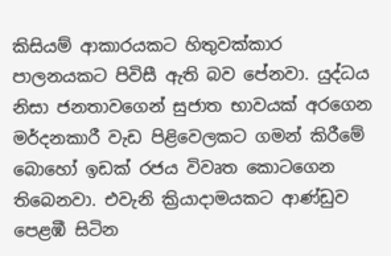කිසියම් ආකාරයකට හිතුවක්කාර පාලනයකට පිවිසී ඇති බව පේනවා. යුද්ධය නිසා ජනතාවගෙන් සුජාත භාවයක් අරගෙන මර්දනකාරී වැඩ පිළිවෙලකට ගමන් කිරීමේ බොහෝ ඉඩක් රජය විවෘත කොටගෙන තිබෙනවා. එවැනි ක්‍රියාදාමයකට ආණ්ඩුව පෙළඹී සිටින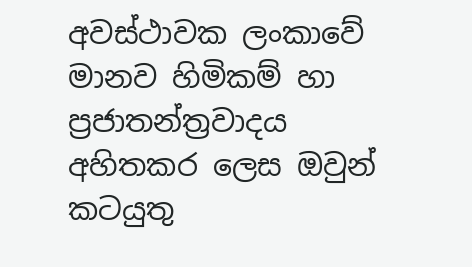අවස්ථාවක ලංකාවේ මානව හිමිකම් හා ප්‍රජාතන්ත්‍රවාදය අහිතකර ලෙස ඔවුන් කටයුතු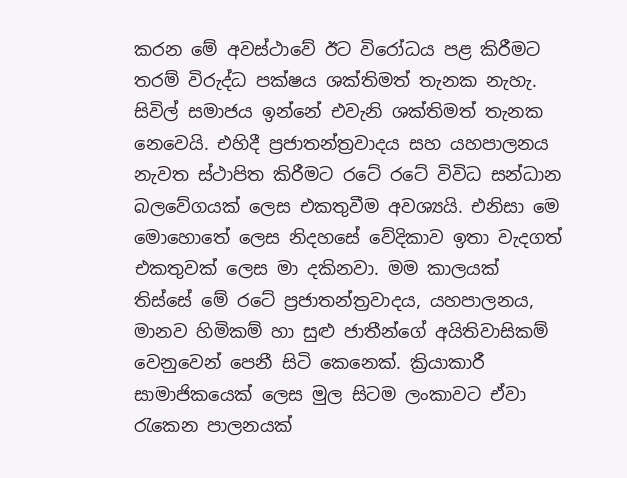කරන මේ අවස්ථාවේ ඊට විරෝධය පළ කිරීමට තරම් විරුද්ධ පක්ෂය ශක්තිමත් තැනක නැහැ. සිවිල් සමාජය ඉන්නේ එවැනි ශක්තිමත් තැනක නෙවෙයි. එහිදී ප්‍රජාතන්ත්‍රවාදය සහ යහපාලනය නැවත ස්ථාපිත කිරීමට රටේ රටේ විවිධ සන්ධාන බලවේගයක් ලෙස එකතුවීම අවශ්‍යයි. එනිසා මෙ මොහොතේ ලෙස නිදහසේ වේදිකාව ඉතා වැදගත් එකතුවක් ලෙස මා දකිනවා. මම කාලයක් තිස්සේ මේ රටේ ප්‍රජාතන්ත්‍රවාදය, යහපාලනය, මානව හිමිකම් හා සුළු ජාතීන්ගේ අයිතිවාසිකම් වෙනුවෙන් පෙනී සිටි කෙනෙක්. ක්‍රියාකාරී සාමාජිකයෙක් ලෙස මුල සිටම ලංකාවට ඒවා රැකෙන පාලනයක්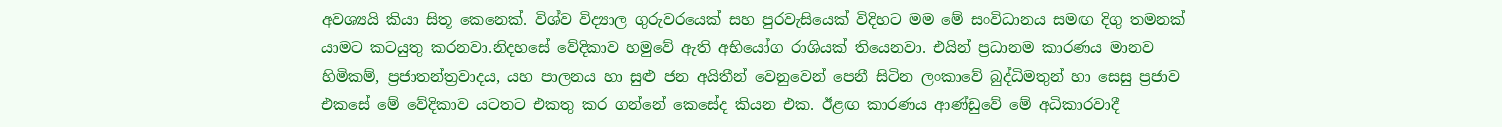අවශ්‍යයි කියා සිතූ කෙනෙක්. විශ්ව විද්‍යාල ගුරුවරයෙක් සහ පුරවැසියෙක් විදිහට මම මේ සංවිධානය සමඟ දිගු තමනක් යාමට කටයුතු කරනවා.නිදහසේ වේදිකාව හමුවේ ඇති අභියෝග රාශියක් තියෙනවා. එයින් ප්‍රධානම කාරණය මානව හිමිකම්, ප්‍රජාතන්ත්‍රවාදය, යහ පාලනය හා සුළු ජන අයිතීන් වෙනුවෙන් පෙනී සිටින ලංකාවේ බුද්ධිමතුන් හා සෙසු ප්‍රජාව එකසේ මේ වේදිකාව යටතට එකතු කර ගන්නේ කෙසේද කියන එක. ඊළඟ කාරණය ආණ්ඩුවේ මේ අධිකාරවාදී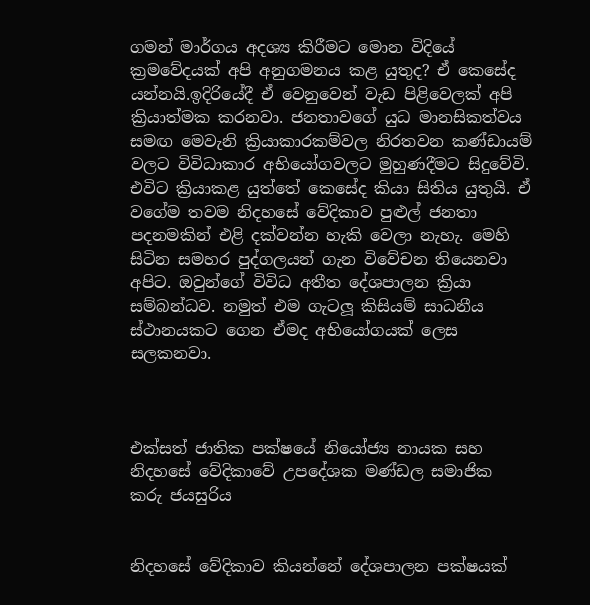ගමන් මාර්ගය අදශ්‍ය කිරීමට මොන විදියේ ක්‍රමවේදයක් අපි අනුගමනය කළ යුතුද? ඒ කෙසේද යන්නයි.ඉදිරියේදී ඒ වෙනුවෙන් වැඩ පිළිවෙලක් අපි ක්‍රියාත්මක කරනවා. ජනතාවගේ යුධ මානසිකත්වය සමඟ මෙවැනි ක්‍රියාකාරකම්වල නිරතවන කණ්ඩායම් වලට විවිධාකාර අභියෝගවලට මුහුණදීමට සිදුවේවි. එවිට ක්‍රියාකළ යුත්තේ කෙසේද කියා සිතිය යුතුයි. ඒ වගේම තවම නිදහසේ වේදිකාව පුළුල් ජනතා පදනමකින් එළි දක්වන්න හැකි වෙලා නැහැ. මෙහි සිටින සමහර පුද්ගලයන් ගැන විවේචන තියෙනවා අපිට. ඔවුන්ගේ විවිධ අතීත දේශපාලන ක්‍රියා සම්බන්ධව. නමුත් එම ගැටලූ කිසියම් සාධනීය ස්ථානයකට ගෙන ඒමද අභියෝගයක් ලෙස සලකනවා.



එක්සත් ජාතික පක්ෂයේ නියෝජ්‍ය නායක සහ නිදහසේ වේදිකාවේ උපදේශක මණ්ඩල සමාජික ‍
කරු ජයසුරිය


නිදහසේ වේදිකාව කියන්නේ දේශපාලන පක්ෂයක්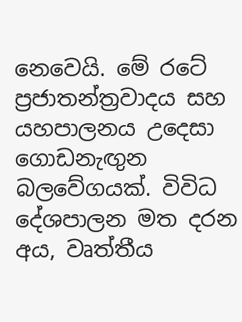නෙවෙයි. මේ රටේ ප්‍රජාතන්ත්‍රවාදය සහ යහපාලනය උදෙසා ගොඩනැඟුන බලවේගයක්. විවිධ දේශපාලන මත දරන අය, වෘත්තීය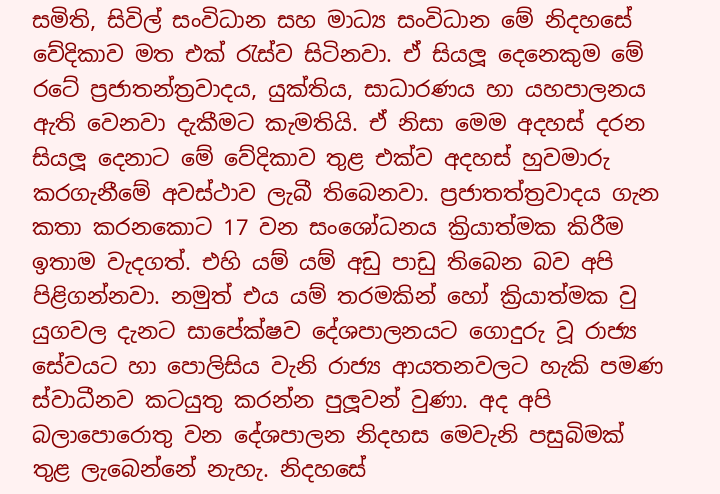සමිති, සිවිල් සංවිධාන සහ මාධ්‍ය සංවිධාන මේ නිදහසේ වේදිකාව මත එක් රැස්ව සිටිනවා. ඒ සියලූ දෙනෙකුම මේ රටේ ප්‍රජාතන්ත්‍රවාදය, යුක්තිය, සාධාරණය හා යහපාලනය ඇති වෙනවා දැකීමට කැමතියි. ඒ නිසා මෙම අදහස් දරන සියලූ දෙනාට මේ වේදිකාව තුළ එක්ව අදහස් හුවමාරු කරගැනීමේ අවස්ථාව ලැබී තිබෙනවා. ප්‍රජාතත්ත්‍රවාදය ගැන කතා කරනකොට 17 වන සංශෝධනය ක්‍රියාත්මක කිරීම ඉතාම වැදගත්. එහි යම් යම් අඩු පාඩු තිබෙන බව අපි පිළිගන්නවා. නමුත් එය යම් තරමකින් හෝ ක්‍රියාත්මක වු යුගවල දැනට සාපේක්ෂව දේශපාලනයට ගොදුරු වූ රාජ්‍ය සේවයට හා පොලිසිය වැනි රාජ්‍ය ආයතනවලට හැකි පමණ ස්වාධීනව කටයුතු කරන්න පුලූවන් වුණා. අද අපි බලාපොරොතු වන දේශපාලන නිදහස මෙවැනි පසුබිමක් තුළ ලැබෙන්නේ නැහැ. නිදහසේ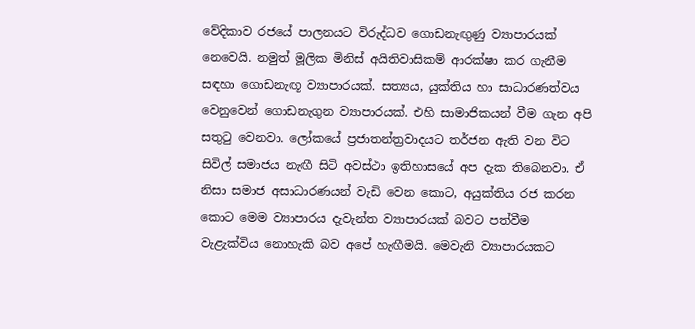වේදිකාව රජයේ පාලනයට විරුද්ධව ගොඩනැඟුණු ව්‍යාපාරයක් නෙවෙයි. නමුත් මූලික මිනිස් අයිතිවාසිකම් ආරක්ෂා කර ගැනීම සඳහා ගොඩනැඟූ ව්‍යාපාරයක්. සත්‍යය, යුක්තිය හා සාධාරණත්වය වෙනුවෙන් ගොඩනැගුන ව්‍යාපාරයක්. එහි සාමාජිකයන් වීම ගැන අපි සතුටු වෙනවා. ලෝකයේ ප්‍රජාතන්ත්‍රවාදයට තර්ජන ඇති වන විට සිවිල් සමාජය නැඟී සිටි අවස්ථා ඉතිහාසයේ අප දැක තිබෙනවා. ඒ නිසා සමාජ අසාධාරණයන් වැඩි වෙන කොට, අයුක්තිය රජ කරන කොට මෙම ව්‍යාපාරය දැවැන්ත ව්‍යාපාරයක් බවට පත්වීම වැළැක්විය නොහැකි බව අපේ හැඟීමයි. මෙවැනි ව්‍යාපාරයකට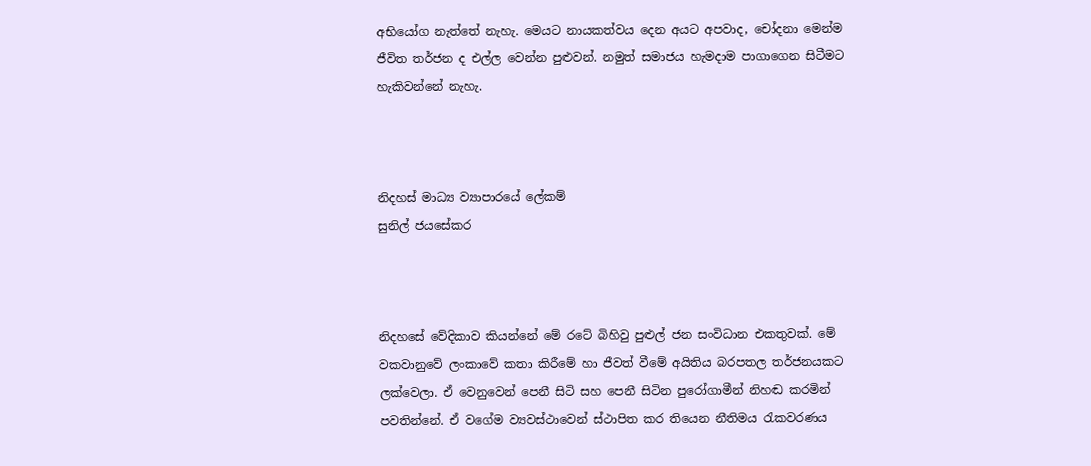අභියෝග නැත්තේ නැහැ. මෙයට නායකත්වය දෙන අයට අපවාද, චෝදනා මෙන්ම ජීවිත තර්ජන ද එල්ල වෙන්න පුළුවන්. නමුත් සමාජය හැමදාම පාගාගෙන සිටීමට හැකිවන්නේ නැහැ.



නිදහස් මාධ්‍ය ව්‍යාපාරයේ ලේකම්
සුනිල් ජයසේකර



නිදහසේ වේදිකාව කියන්නේ මේ රටේ බිහිවු පුළුල් ජන සංවිධාන එකතුවක්. මේ වකවානුවේ ලංකාවේ කතා කිරීමේ හා ජීවත් වීමේ අයිතිය බරපතල තර්ජනයකට ලක්වෙලා. ඒ වෙනුවෙන් පෙනී සිටි සහ පෙනී සිටින පුරෝගාමීන් නිහඬ කරමින් පවතින්නේ. ඒ වගේම ව්‍යවස්ථාවෙන් ස්ථාපිත කර තියෙන නීතිමය රැකවරණය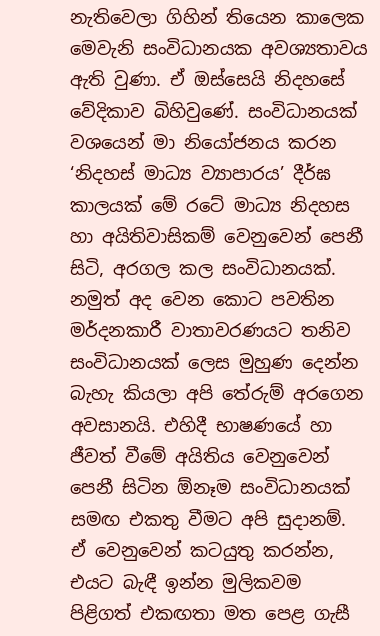නැතිවෙලා ගිහින් තියෙන කාලෙක මෙවැනි සංවිධානයක අවශ්‍යතාවය ඇති වුණා. ඒ ඔස්සෙයි නිදහසේ වේදිකාව බිහිවුණේ. සංවිධානයක් වශයෙන් මා නියෝජනය කරන ‘නිදහස් මාධ්‍ය ව්‍යාපාරය’ දීර්ඝ කාලයක් මේ රටේ මාධ්‍ය නිදහස හා අයිතිවාසිකම් වෙනුවෙන් පෙනී සිටි, අරගල කල සංවිධානයක්. නමුත් අද වෙන කොට පවතින මර්දනකාරී වාතාවරණයට තනිව සංවිධානයක් ලෙස මුහුණ දෙන්න බැහැ කියලා අපි තේරුම් අරගෙන අවසානයි. එහිදී භාෂණයේ හා ජීවත් වීමේ අයිතිය වෙනුවෙන් පෙනී සිටින ඕනෑම සංවිධානයක් සමඟ එකතු වීමට අපි සුදානම්. ඒ වෙනුවෙන් කටයුතු කරන්න, එයට බැඳී ඉන්න මුලිකවම පිළිගත් එකඟතා මත පෙළ ගැසී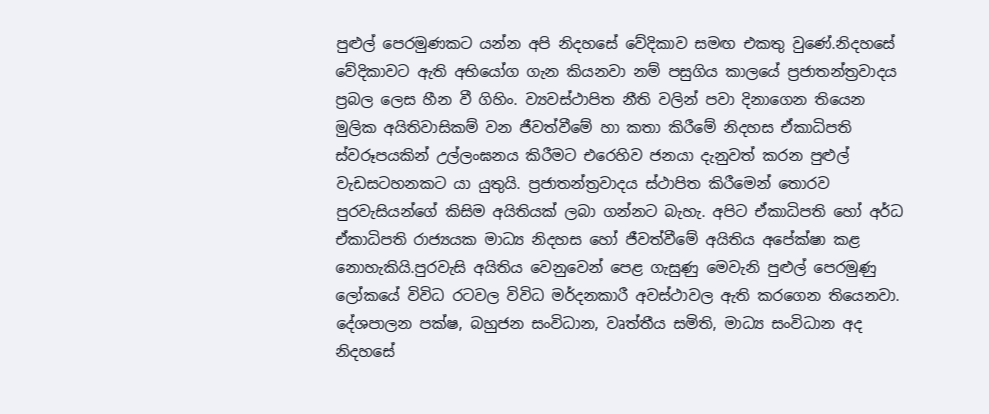පුළුල් පෙරමුණකට යන්න අපි නිදහසේ වේදිකාව සමඟ එකතු වුණේ.නිදහසේ වේදිකාවට ඇති අභියෝග ගැන කියනවා නම් පසුගිය කාලයේ ප්‍රජාතන්ත්‍රවාදය ප්‍රබල ලෙස හීන වී ගිහිං. ව්‍යවස්ථාපිත නීති වලින් පවා දිනාගෙන තියෙන මුලික අයිතිවාසිකම් වන ජීවත්වීමේ හා කතා කිරීමේ නිදහස ඒකාධිපති ස්වරූපයකින් උල්ලංඝනය කිරීමට එරෙහිව ජනයා දැනුවත් කරන පුළුල් වැඩසටහනකට යා යුතුයි. ප්‍රජාතන්ත්‍රවාදය ස්ථාපිත කිරීමෙන් තොරව පුරවැසියන්ගේ කිසිම අයිතියක් ලබා ගන්නට බැහැ. අපිට ඒකාධිපති හෝ අර්ධ ඒකාධිපති රාජ්‍යයක මාධ්‍ය නිදහස හෝ ජීවත්වීමේ අයිතිය අපේක්ෂා කළ නොහැකියි.පුරවැසි අයිතිය වෙනුවෙන් පෙළ ගැසුණු මෙවැනි පුළුල් පෙරමුණු ලෝකයේ විවිධ රටවල විවිධ මර්දනකාරී අවස්ථාවල ඇති කරගෙන තියෙනවා. දේශපාලන පක්ෂ, බහුජන සංවිධාන, වෘත්තීය සමිති, මාධ්‍ය සංවිධාන අද නිදහසේ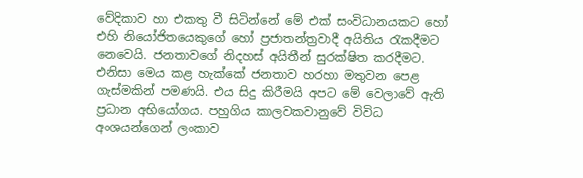වේදිකාව හා එකතු වී සිටින්නේ මේ එක් සංවිධානයකට හෝ එහි නියෝජිතයෙකුගේ හෝ ප්‍රජාතන්ත්‍රවාදී අයිතිය රැකදීමට නෙවෙයි. ජනතාවගේ නිදහස් අයිතීන් සුරක්ෂිත කරදීමට. එනිසා මෙය කළ හැක්කේ ජනතාව හරහා මතුවන පෙළ ගැස්මකින් පමණයි. එය සිදු කිරීමයි අපට මේ වෙලාවේ ඇති ප්‍රධාන අභියෝගය. පහුගිය කාලවකවානුවේ විවිධ අංශයන්ගෙන් ලංකාව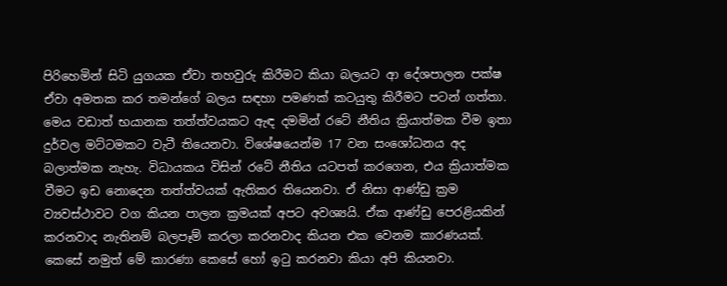පිරිහෙමින් සිටි යුගයක ඒවා තහවුරු කිරීමට කියා බලයට ආ දේශපාලන පක්ෂ ඒවා අමතක කර තමන්ගේ බලය සඳහා පමණක් කටයුතු කිරීමට පටන් ගත්තා. මෙය වඩාත් භයානක තත්ත්වයකට ඇඳ දමමින් රටේ නීතිය ක්‍රියාත්මක වීම ඉතා දුර්වල මට්ටමකට වැටී තියෙනවා. විශේෂයෙන්ම 17 වන සංශෝධනය අද බලාත්මක නැහැ. විධායකය විසින් රටේ නීතිය යටපත් කරගෙන, එය ක්‍රියාත්මක වීමට ඉඩ නොදෙන තත්ත්වයක් ඇතිකර තියෙනවා. ඒ නිසා ආණ්ඩු ක්‍රම ව්‍යවස්ථාවට වග කියන පාලන ක්‍රමයක් අපට අවශ්‍යයි. ඒක ආණ්ඩු පෙරළියකින් කරනවාද නැතිනම් බලපෑම් කරලා කරනවාද කියන එක වෙනම කාරණයක්. කෙසේ නමුත් මේ කාරණා කෙසේ හෝ ඉටු කරනවා කියා අපි කියනවා.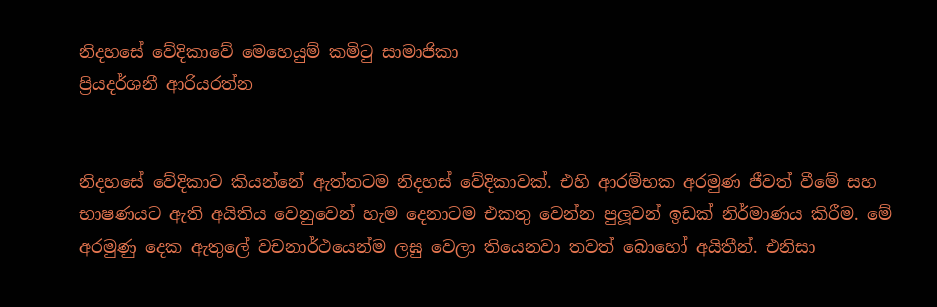නිදහසේ වේදිකාවේ මෙහෙයුම් කමිටු සාමාජිකා
ප්‍රියදර්ශනී ආරියරත්න


නිදහසේ වේදිකාව කියන්නේ ඇත්තටම නිදහස් වේදිකාවක්. එහි ආරම්භක අරමුණ ජීවත් වීමේ සහ භාෂණයට ඇති අයිතිය වෙනුවෙන් හැම දෙනාටම එකතු වෙන්න පුලූවන් ඉඩක් නිර්මාණය කිරීම. මේ අරමුණු දෙක ඇතුලේ වචනාර්ථයෙන්ම ලඝු වෙලා තියෙනවා තවත් බොහෝ අයිතීන්. එනිසා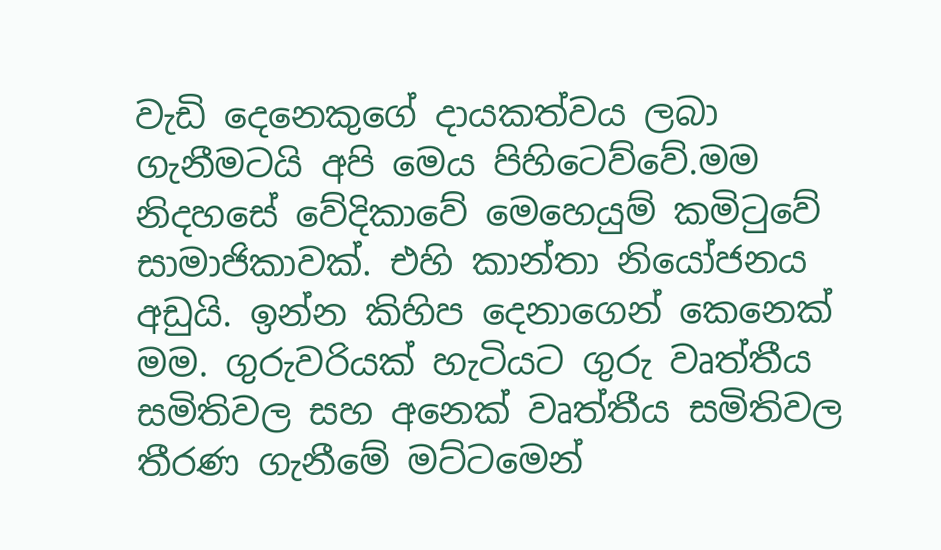වැඩි දෙනෙකුගේ දායකත්වය ලබා ගැනීමටයි අපි මෙය පිහිටෙව්වේ.මම නිදහසේ වේදිකාවේ මෙහෙයුම් කමිටුවේ සාමාජිකාවක්. එහි කාන්තා නියෝජනය අඩුයි. ඉන්න කිහිප දෙනාගෙන් කෙනෙක් මම. ගුරුවරියක් හැටියට ගුරු වෘත්තීය සමිතිවල සහ අනෙක් වෘත්තීය සමිතිවල තීරණ ගැනීමේ මට්ටමෙන්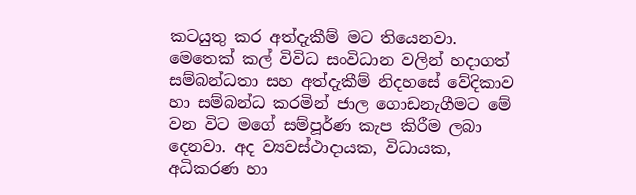කටයුතු කර අත්දැකීම් මට තියෙනවා. මෙතෙක් කල් විවිධ සංවිධාන වලින් හදාගත් සම්බන්ධතා සහ අත්දැකීම් නිදහසේ වේදිකාව හා සම්බන්ධ කරමින් ජාල ගොඩනැගීමට මේ වන විට මගේ සම්පූර්ණ කැප කිරීම ලබා දෙනවා. අද ව්‍යවස්ථාදායක, විධායක, අධිකරණ හා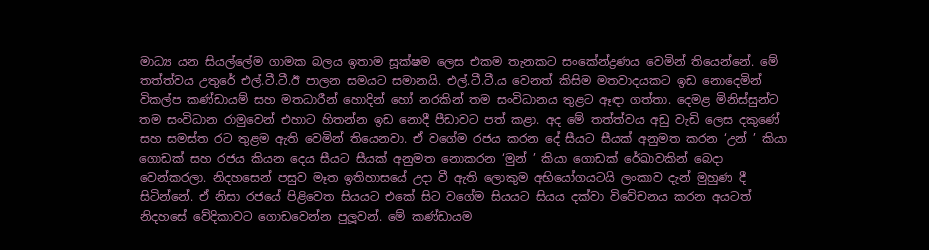මාධ්‍ය යන සියල්ලේම ගාමක බලය ඉතාම සූක්ෂම ලෙස එකම තැනකට සංකේන්ද්‍රණය වෙමින් තියෙන්නේ. මේ තත්ත්වය උතුරේ එල්.ටී.ටී.ඊ පාලන සමයට සමානයි. එල්.ටී.ටී.ය වෙනත් කිසිම මතවාදයකට ඉඩ නොදෙමින් විකල්ප කණ්ඩායම් සහ මතධාරීන් හොදින් හෝ නරකින් තම සංවිධානය තුළට ඈඳා ගත්තා. දෙමළ මිනිස්සුන්ට තම සංවිධාන රාමුවෙන් එහාට හිතන්න ඉඩ නොදී පීඩාවට පත් කළා. අද මේ තත්ත්වය අඩු වැඩි ලෙස දකුණේ සහ සමස්ත රට තුළම ඇති වෙමින් තියෙනවා. ඒ වගේම රජය කරන දේ සීයට සීයක් අනුමත කරන ‘උන් ’ කියා ගොඩක් සහ රජය කියන දෙය සීයට සීයක් අනුමත නොකරන ‘මුන් ’ කියා ගොඩක් රේඛාවකින් බෙදා වෙන්කරලා. නිදහසෙන් පසුව මෑත ඉතිහාසයේ උදා වී ඇති ලොකුම අභියෝගයටයි ලංකාව දැන් මුහුණ දී සිටින්නේ. ඒ නිසා රජයේ පිළිවෙත සියයට එකේ සිට වගේම සියයට සියය දක්වා විවේචනය කරන අයටත් නිදහසේ වේදිකාවට ගොඩවෙන්න පුලූවන්. මේ කණ්ඩායම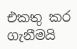එකතු කර ගැනීමයි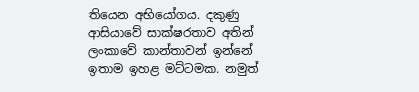තියෙන අභියෝගය. දකුණු ආසියාවේ සාක්ෂරතාව අතින් ලංකාවේ කාන්තාවන් ඉන්නේ ඉතාම ඉහළ මට්ටමක. නමුත්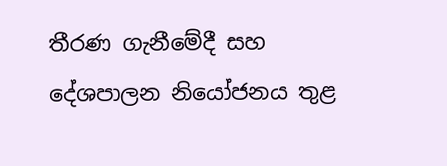තීරණ ගැනීමේදී සහ දේශපාලන නියෝජනය තුළ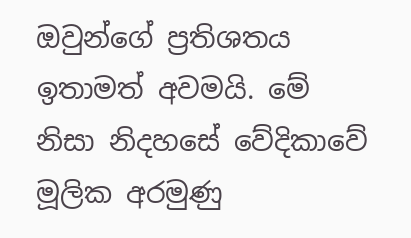ඔවුන්ගේ ප්‍රතිශතය ඉතාමත් අවමයි. මේ නිසා නිදහසේ වේදිකාවේ මූලික අරමුණු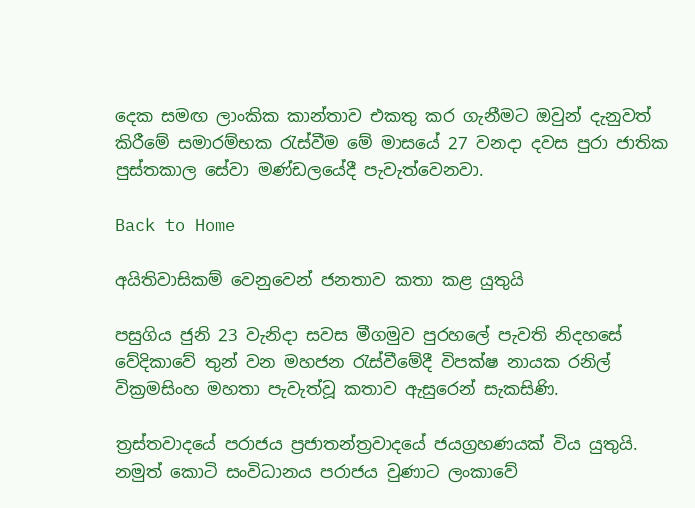දෙක සමඟ ලාංකික කාන්තාව එකතු කර ගැනීමට ඔවුන් දැනුවත් කිරීමේ සමාරම්භක රැස්වීම මේ මාසයේ 27 වනදා දවස පුරා ජාතික පුස්තකාල සේවා මණ්ඩලයේදී පැවැත්වෙනවා.

Back to Home

අයිතිවාසිකම් වෙනුවෙන් ජනතාව කතා කළ යුතුයි

පසුගිය ජුනි 23 වැනිදා සවස මීගමුව පුරහලේ පැවති නිදහසේ වේදිකාවේ තුන් වන මහජන රැස්වීමේදී විපක්ෂ නායක රනිල් වික්‍රමසිංහ මහතා පැවැත්වූ කතාව ඇසුරෙන් සැකසිණි.

ත්‍රස්තවාදයේ පරාජය ප්‍රජාතන්ත්‍රවාදයේ ජයග්‍රහණයක් විය යුතුයි. නමුත් කොටි සංවිධානය පරාජය වුණාට ලංකාවේ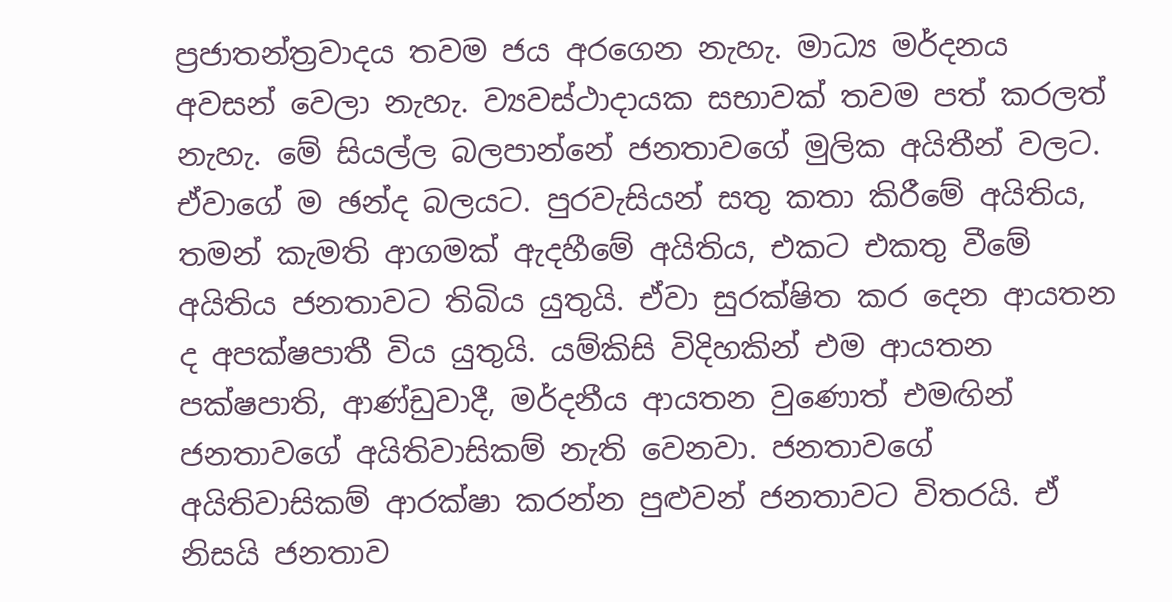ප්‍රජාතන්ත්‍රවාදය තවම ජය අරගෙන නැහැ. මාධ්‍ය මර්දනය අවසන් වෙලා නැහැ. ව්‍යවස්ථාදායක සභාවක් තවම පත් කරලත් නැහැ. මේ සියල්ල බලපාන්නේ ජනතාවගේ මුලික අයිතීන් වලට. ඒවාගේ ම ඡන්ද බලයට. පුරවැසියන් සතු කතා කිරීමේ අයිතිය, තමන් කැමති ආගමක් ඇදහීමේ අයිතිය, එකට එකතු වීමේ අයිතිය ජනතාවට තිබිය යුතුයි. ඒවා සුරක්ෂිත කර දෙන ආයතන ද අපක්ෂපාතී විය යුතුයි. යම්කිසි විදිහකින් එම ආයතන පක්ෂපාති, ආණ්ඩුවාදී, මර්දනීය ආයතන වුණොත් එමඟින් ජනතාවගේ අයිතිවාසිකම් නැති වෙනවා. ජනතාවගේ අයිතිවාසිකම් ආරක්ෂා කරන්න පුළුවන් ජනතාවට විතරයි. ඒ නිසයි ජනතාව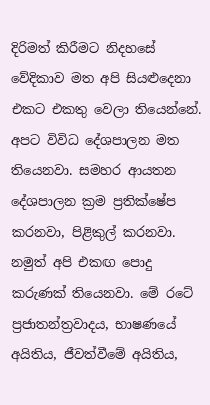දිරිමත් කිරීමට නිදහසේ වේදිකාව මත අපි සියළුදෙනා එකට එකතු වෙලා තියෙන්නේ. අපට විවිධ දේශපාලන මත තියෙනවා. සමහර ආයතන දේශපාලන ක්‍රම ප්‍රතික්ෂේප කරනවා, පිළිකුල් කරනවා. නමුත් අපි එකඟ පොදු කරුණක් තියෙනවා. මේ රටේ ප්‍රජාතන්ත්‍රවාදය, භාෂණයේ අයිතිය, ජීවත්වීමේ අයිතිය,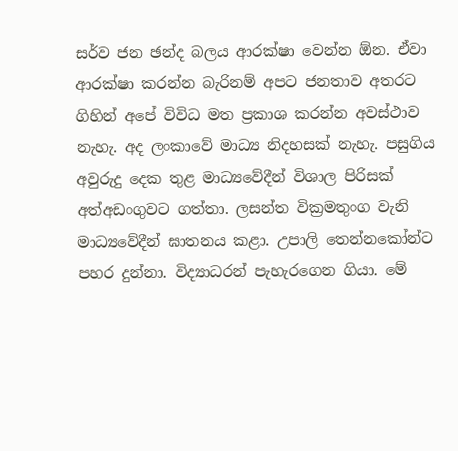සර්ව ජන ඡන්ද බලය ආරක්ෂා වෙන්න ඕන. ඒවා ආරක්ෂා කරන්න බැරිනම් අපට ජනතාව අතරට ගිහින් අපේ විවිධ මත ප්‍රකාශ කරන්න අවස්ථාව නැහැ. අද ලංකාවේ මාධ්‍ය නිදහසක් නැහැ. පසුගිය අවුරුදු දෙක තුළ මාධ්‍යවේදීන් විශාල පිරිසක් අත්අඩංගුවට ගත්තා. ලසන්ත වික්‍රමතුංග වැනි මාධ්‍යවේදීන් ඝාතනය කළා. උපාලි තෙන්නකෝන්ට පහර දුන්නා. විද්‍යාධරන් පැහැරගෙන ගියා. මේ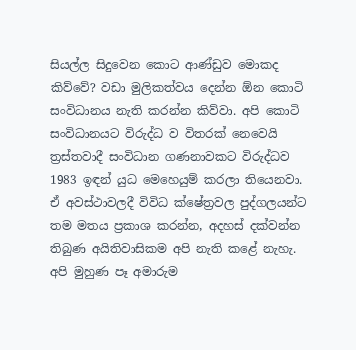සියල්ල සිදුවෙන කොට ආණ්ඩුව මොකද කිව්වේ? වඩා මුලිකත්වය දෙන්න ඕන කොටි සංවිධානය නැති කරන්න කිව්වා. අපි කොටි සංවිධානයට විරුද්ධ ව විතරක් නෙවෙයි ත්‍රස්තවාදී සංවිධාන ගණනාවකට විරුද්ධව 1983 ඉඳන් යුධ මෙහෙයුම් කරලා තියෙනවා. ඒ අවස්ථාවලදී විවිධ ක්ෂේත්‍රවල පුද්ගලයන්ට තම මතය ප්‍රකාශ කරන්න, අදහස් දක්වන්න තිබුණ අයිතිවාසිකම අපි නැති කළේ නැහැ. අපි මුහුණ පෑ අමාරුම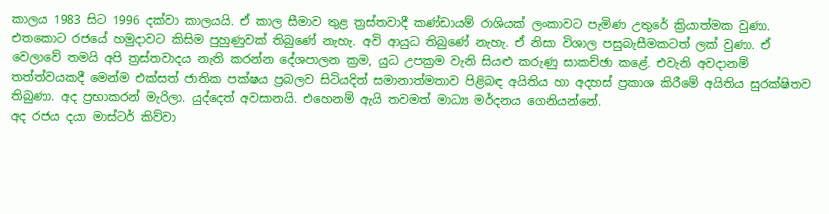කාලය 1983 සිට 1996 දක්වා කාලයයි. ඒ කාල සීමාව තුළ ත්‍රස්තවාදී කණ්ඩායම් රාශියක් ලංකාවට පැමිණ උතුරේ ක්‍රියාත්මක වුණා. එතකොට රජයේ හමුදාවට කිසිම පුහුණුවක් තිබුණේ නැහැ. අවි ආයුධ තිබුණේ නැහැ. ඒ නිසා විශාල පසුබැසීමකටත් ලක් වුණා. ඒ වෙලාවේ තමයි අපි ත්‍රස්තවාදය නැති කරන්න දේශපාලන ක්‍රම, යුධ උපක්‍රම වැනි සියළු කරුණු සාකච්ඡා කළේ. එවැනි අවදානම් තත්ත්වයකදී මෙන්ම එක්සත් ජාතික පක්ෂය ප්‍රබලව සිටියදිත් සමානාත්මතාව පිළිබඳ අයිතිය හා අදහස් ප්‍රකාශ කිරීමේ අයිතිය සුරක්ෂිතව තිබුණා. අද ප්‍රභාකරන් මැරිලා. යුද්දෙත් අවසානයි. එහෙනම් ඇයි තවමත් මාධ්‍ය මර්දනය ගෙනියන්නේ.
අද රජය දයා මාස්ටර් කිව්වා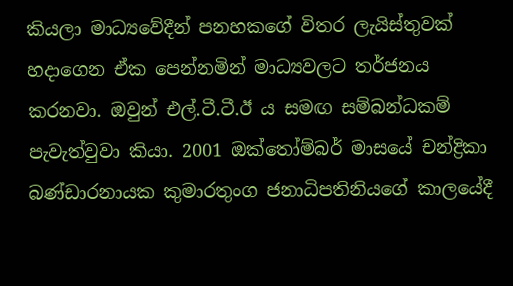කියලා මාධ්‍යවේදීන් පනහකගේ විතර ලැයිස්තුවක් හදාගෙන ඒක පෙන්නමින් මාධ්‍යවලට තර්ජනය කරනවා. ඔවුන් එල්.ටී.ටී.ඊ ය සමඟ සම්බන්ධකම් පැවැත්වුවා කියා. 2001 ඔක්තෝම්බර් මාසයේ චන්ද්‍රිකා බණ්ඩාරනායක කුමාරතුංග ජනාධිපතිනියගේ කාලයේදී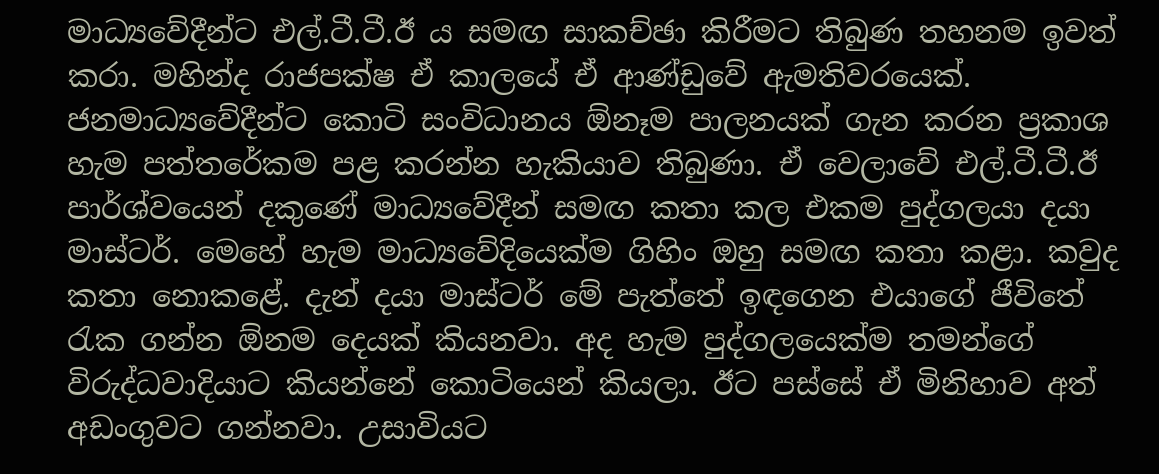මාධ්‍යවේදීන්ට එල්.ටී.ටී.ඊ ය සමඟ සාකච්ඡා කිරීමට තිබුණ තහනම ඉවත් කරා. මහින්ද රාජපක්ෂ ඒ කාලයේ ඒ ආණ්ඩුවේ ඇමතිවරයෙක්. ජනමාධ්‍යවේදීන්ට කොටි සංවිධානය ඕනෑම පාලනයක් ගැන කරන ප්‍රකාශ හැම පත්තරේකම පළ කරන්න හැකියාව තිබුණා. ඒ වෙලාවේ එල්.ටී.ටී.ඊ පාර්ශ්වයෙන් දකුණේ මාධ්‍යවේදීන් සමඟ කතා කල එකම පුද්ගලයා දයා මාස්ටර්. මෙහේ හැම මාධ්‍යවේදියෙක්ම ගිහිං ඔහු සමඟ කතා කළා. කවුද කතා නොකළේ. දැන් දයා මාස්ටර් මේ පැත්තේ ඉඳගෙන එයාගේ ජීවිතේ රැක ගන්න ඕනම දෙයක් කියනවා. අද හැම පුද්ගලයෙක්ම තමන්ගේ විරුද්ධවාදියාට කියන්නේ කොටියෙන් කියලා. ඊට පස්සේ ඒ මිනිහාව අත් අඩංගුවට ගන්නවා. උසාවියට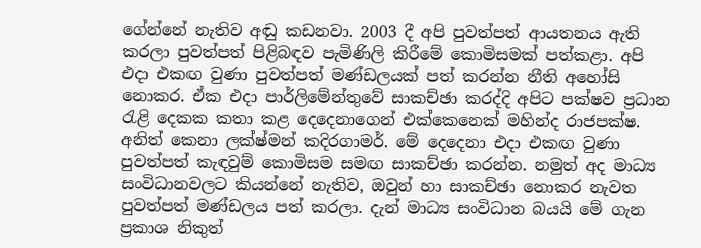ගේන්නේ නැතිව අඬු කඩනවා. 2003 දී අපි පුවත්පත් ආයතනය ඇති කරලා පුවත්පත් පිළිබඳව පැමිණිලි කිරීමේ කොමිසමක් පත්කළා. අපි එදා එකඟ වුණා පුවත්පත් මණ්ඩලයක් පත් කරන්න නීති අහෝසි නොකර. ඒක එදා පාර්ලිමේන්තුවේ සාකච්ඡා කරද්දි අපිට පක්ෂව ප්‍රධාන රැළි දෙකක කතා කළ දෙදෙනාගෙන් එක්කෙනෙක් මහින්ද රාජපක්ෂ. අනිත් කෙනා ලක්ෂ්මන් කදිරගාමර්. මේ දෙදෙනා එදා එකඟ වුණා පුවත්පත් කැඳවුම් කොමිසම සමඟ සාකච්ඡා කරන්න. නමුත් අද මාධ්‍ය සංවිධානවලට කියන්නේ නැතිව, ඔවුන් හා සාකච්ඡා නොකර නැවත පුවත්පත් මණ්ඩලය පත් කරලා. දැන් මාධ්‍ය සංවිධාන බයයි මේ ගැන ප්‍රකාශ නිකුත්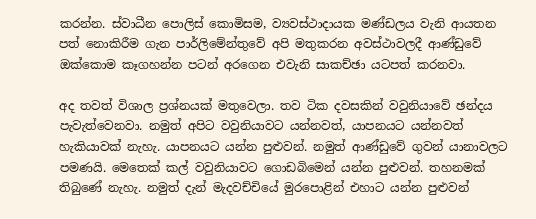කරන්න. ස්වාධීන පොලිස් කොමිසම, ව්‍යවස්ථාදායක මණ්ඩලය වැනි ආයතන පත් නොකිරීම ගැන පාර්ලිමේන්තුවේ අපි මතුකරන අවස්ථාවලදී ආණ්ඩුවේ ඔක්කොම කෑගහන්න පටන් අරගෙන එවැනි සාකච්ඡා යටපත් කරනවා.

අද තවත් විශාල ප්‍රශ්නයක් මතුවෙලා. තව ටික දවසකින් වවුනියාවේ ඡන්දය පැවැත්වෙනවා. නමුත් අපිට වවුනියාවට යන්නවත්, යාපනයට යන්නවත් හැකියාවක් නැහැ. යාපනයට යන්න පුළුවන්. නමුත් ආණ්ඩුවේ ගුවන් යානාවලට පමණයි. මෙතෙක් කල් වවුනියාවට ගොඩබිමෙන් යන්න පුළුවන්. තහනමක් තිබුණේ නැහැ. නමුත් දැන් මැදවච්චියේ මුරපොළින් එහාට යන්න පුළුවන්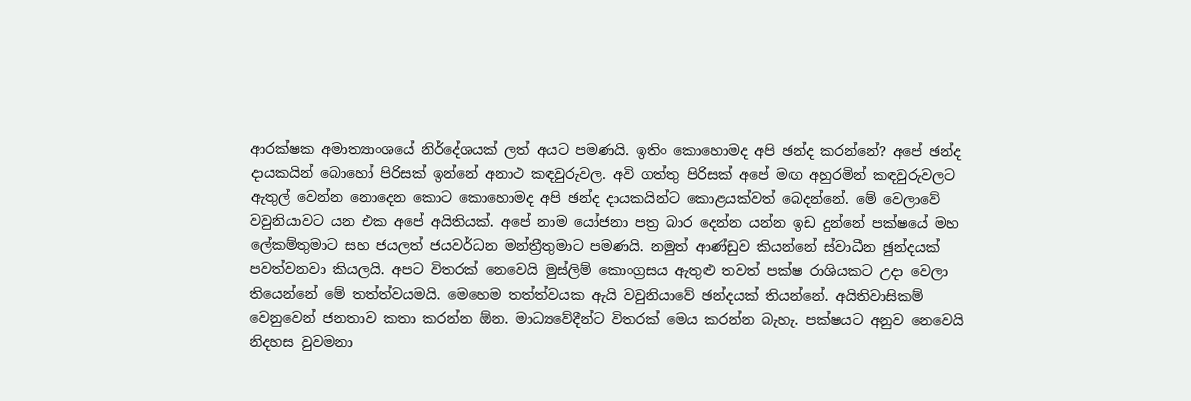ආරක්ෂක අමාත්‍යාංශයේ නිර්දේශයක් ලත් අයට පමණයි. ඉතිං කොහොමද අපි ඡන්ද කරන්නේ? අපේ ඡන්ද දායකයින් බොහෝ පිරිසක් ඉන්නේ අනාථ කඳවුරුවල. අවි ගත්තු පිරිසක් අපේ මඟ අහුරමින් කඳවුරුවලට ඇතුල් වෙන්න නොදෙන කොට කොහොමද අපි ඡන්ද දායකයින්ට කොළයක්වත් බෙදන්නේ. මේ වෙලාවේ වවුනියාවට යන එක අපේ අයිතියක්. අපේ නාම යෝජනා පත්‍ර බාර දෙන්න යන්න ඉඩ දුන්නේ පක්ෂයේ මහ ලේකම්තුමාට සහ ජයලත් ජයවර්ධන මන්ත්‍රීතුමාට පමණයි. නමුත් ආණ්ඩුව කියන්නේ ස්වාධීන ඡුන්දයක් පවත්වනවා කියලයි. අපට විතරක් නෙවෙයි මුස්ලිම් කොංග්‍රසය ඇතුළු තවත් පක්ෂ රාශියකට උදා වෙලා තියෙන්නේ මේ තත්ත්වයමයි. මෙහෙම තත්ත්වයක ඇයි වවුනියාවේ ඡන්දයක් තියන්නේ. අයිතිවාසිකම් වෙනුවෙන් ජනතාව කතා කරන්න ඕන. මාධ්‍යවේදීන්ට විතරක් මෙය කරන්න බැහැ. පක්ෂයට අනුව නෙවෙයි නිදහස වුවමනා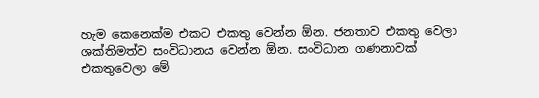හැම කෙනෙක්ම එකට එකතු වෙන්න ඕන. ජනතාව එකතු වෙලා ශක්තිමත්ව සංවිධානය වෙන්න ඕන. සංවිධාන ගණනාවක් එකතුවෙලා මේ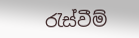රැස්වීම්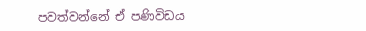පවත්වන්නේ ඒ පණිවිඩය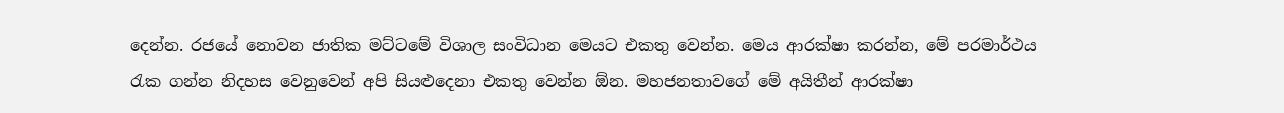දෙන්න. රජයේ නොවන ජාතික මට්ටමේ විශාල සංවිධාන මෙයට එකතු වෙන්න. මෙය ආරක්ෂා කරන්න, මේ පරමාර්ථය රැක ගන්න නිදහස වෙනුවෙන් අපි සියළුදෙනා එකතු වෙන්න ඕන. මහජනතාවගේ මේ අයිතීන් ආරක්ෂා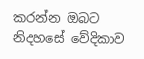කරන්න ඔබට නිදහසේ වේදිකාව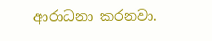ආරාධනා කරනවා.